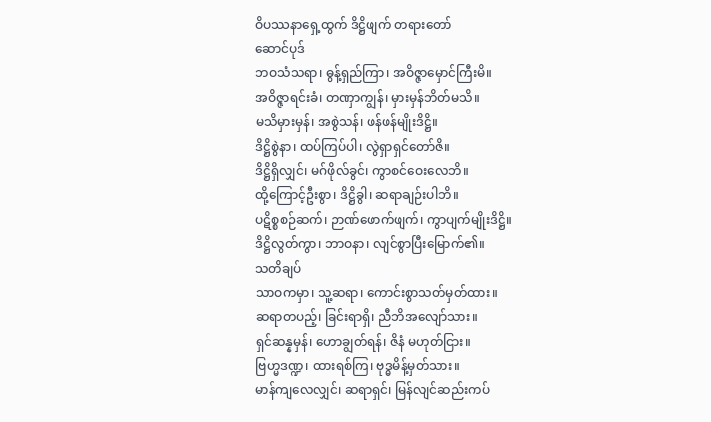ဝိပဿနာရှေ့ထွက် ဒိဋ္ဌိဖျက် တရားတော်
ဆောင်ပုဒ်
ဘဝသံသရာ၊ ဓွန့်ရှည်ကြာ၊ အဝိဇ္ဇာမှောင်ကြီးမိ။
အဝိဇ္ဇာရင်းခံ၊ တဏှာကျွန်၊ မှားမှန်ဘိတ်မသိ။
မသိမှားမှန်၊ အစွဲသန်၊ ဖန်ဖန်မျိုးဒိဋ္ဌိ။
ဒိဋ္ဌိစွဲနာ၊ ထပ်ကြပ်ပါ၊ လွဲရှာရှင်တော်ဇိ။
ဒိဋ္ဌိရှိလျှင်၊ မဂ်ဖိုလ်ခွင်၊ ကွာစင်ဝေးလေဘိ။
ထို့ကြောင့်ဦးစွာ၊ ဒိဋ္ဌိခွါ၊ ဆရာချဉ်းပါဘိ။
ပဋိစ္စစဉ်ဆက်၊ ဉာဏ်ဖောက်ဖျက်၊ ကွာပျက်မျိုးဒိဋ္ဌိ။
ဒိဋ္ဌိလွတ်ကွာ၊ ဘာဝနာ၊ လျင်စွာပြီးမြောက်၏။
သတိချပ်
သာဝကမှာ၊ သူ့ဆရာ၊ ကောင်းစွာသတ်မှတ်ထား။
ဆရာတပည့်၊ ခြင်းရာရှိ၊ ညီဘိအလျော်သား။
ရှင်ဆန္နမှန်၊ ဟောချွတ်ရန်၊ ဇိနံ မဟုတ်ငြား။
ဗြဟ္မဒဏ္ဍ၊ ထားရစ်ကြ၊ ဗုဒ္ဓမိန့်မှတ်သား။
မာန်ကျလေလျှင်၊ ဆရာရှင်၊ မြန်လျင်ဆည်းကပ်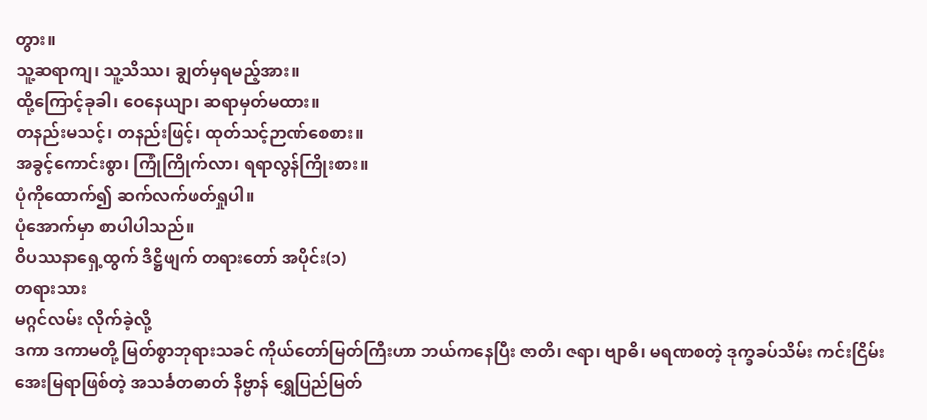တွား။
သူ့ဆရာကျ၊ သူ့သိဿ၊ ချွတ်မှရမည့်အား။
ထို့ကြောင့်ခုခါ၊ ဝေနေယျာ၊ ဆရာမှတ်မထား။
တနည်းမသင့်၊ တနည်းဖြင့်၊ ထုတ်သင့်ဉာဏ်စေစား။
အခွင့်ကောင်းစွာ၊ ကြုံကြိုက်လာ၊ ရရာလွန်ကြိုးစား။
ပုံကိုထောက်၍ ဆက်လက်ဖတ်ရှုပါ။
ပုံအောက်မှာ စာပါပါသည်။
ဝိပဿနာရှေ့ထွက် ဒိဋ္ဌိဖျက် တရားတော် အပိုင်း(၁)
တရားသား
မဂ္ဂင်လမ်း လိုက်ခဲ့လို့
ဒကာ ဒကာမတို့ မြတ်စွာဘုရားသခင် ကိုယ်တော်မြတ်ကြီးဟာ ဘယ်ကနေပြီး ဇာတိ၊ ဇရာ၊ ဗျာဓိ၊ မရဏစတဲ့ ဒုက္ခခပ်သိမ်း ကင်းငြိမ်းအေးမြရာဖြစ်တဲ့ အသင်္ခတဓာတ် နိဗ္ဗာန် ရွှေပြည်မြတ်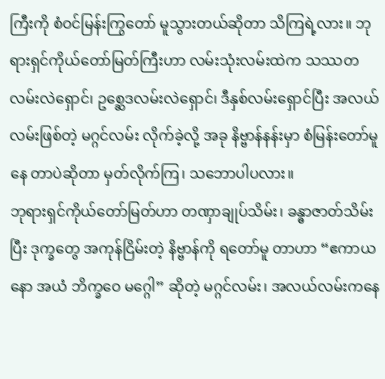ကြီးကို စံဝင်မြန်းကြွတော် မူသွားတယ်ဆိုတာ သိကြရဲ့လား။ ဘုရားရှင်ကိုယ်တော်မြတ်ကြီးဟာ လမ်းသုံးလမ်းထဲက သဿတလမ်းလဲရှောင်၊ ဥစ္ဆေဒလမ်းလဲရှောင်၊ ဒီနှစ်လမ်းရှောင်ပြီး အလယ်လမ်းဖြစ်တဲ့ မဂ္ဂင်လမ်း လိုက်ခဲ့လို့ အခု နိဗ္ဗာန်နန်းမှာ စံမြန်းတော်မူနေ တာပဲဆိုတာ မှတ်လိုက်ကြ၊ သဘောပါပလား။
ဘုရားရှင်ကိုယ်တော်မြတ်ဟာ တဏှာချုပ်သိမ်း၊ ခန္ဓာဇာတ်သိမ်းပြီး ဒုက္ခတွေ အကုန်ငြိမ်းတဲ့ နိဗ္ဗာန်ကို ရတော်မူ တာဟာ “ဧကာယနော အယံ ဘိက္ခဝေ မဂ္ဂေါ” ဆိုတဲ့ မဂ္ဂင်လမ်း၊ အလယ်လမ်းကနေ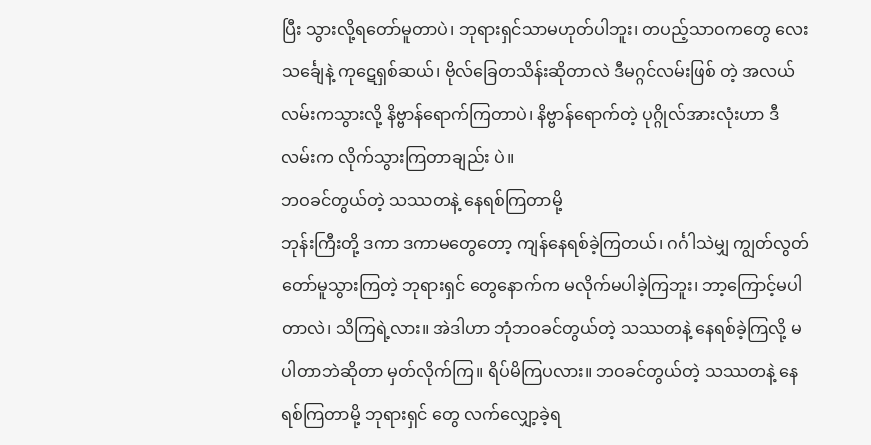ပြီး သွားလို့ရတော်မူတာပဲ၊ ဘုရားရှင်သာမဟုတ်ပါဘူး၊ တပည့်သာဝကတွေ လေးသင်္ချေနဲ့ ကုဋေရှစ်ဆယ်၊ ဗိုလ်ခြေတသိန်းဆိုတာလဲ ဒီမဂ္ဂင်လမ်းဖြစ် တဲ့ အလယ်လမ်းကသွားလို့ နိဗ္ဗာန်ရောက်ကြတာပဲ၊ နိဗ္ဗာန်ရောက်တဲ့ ပုဂ္ဂိုလ်အားလုံးဟာ ဒီလမ်းက လိုက်သွားကြတာချည်း ပဲ။
ဘဝခင်တွယ်တဲ့ သဿတနဲ့ နေရစ်ကြတာမို့
ဘုန်းကြီးတို့ ဒကာ ဒကာမတွေတော့ ကျန်နေရစ်ခဲ့ကြတယ်၊ ဂင်္ဂါသဲမျှ ကျွတ်လွတ်တော်မူသွားကြတဲ့ ဘုရားရှင် တွေနောက်က မလိုက်မပါခဲ့ကြဘူး၊ ဘာ့ကြောင့်မပါတာလဲ၊ သိကြရဲ့လား။ အဲဒါဟာ ဘုံဘဝခင်တွယ်တဲ့ သဿတနဲ့ နေရစ်ခဲ့ကြလို့ မပါတာဘဲဆိုတာ မှတ်လိုက်ကြ။ ရိပ်မိကြပလား။ ဘဝခင်တွယ်တဲ့ သဿတနဲ့ နေရစ်ကြတာမို့ ဘုရားရှင် တွေ လက်လျှော့ခဲ့ရ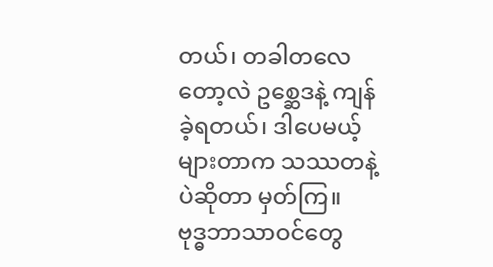တယ်၊ တခါတလေတော့လဲ ဥစ္ဆေဒနဲ့ ကျန်ခဲ့ရတယ်၊ ဒါပေမယ့် များတာက သဿတနဲ့ပဲဆိုတာ မှတ်ကြ။
ဗုဒ္ဓဘာသာဝင်တွေ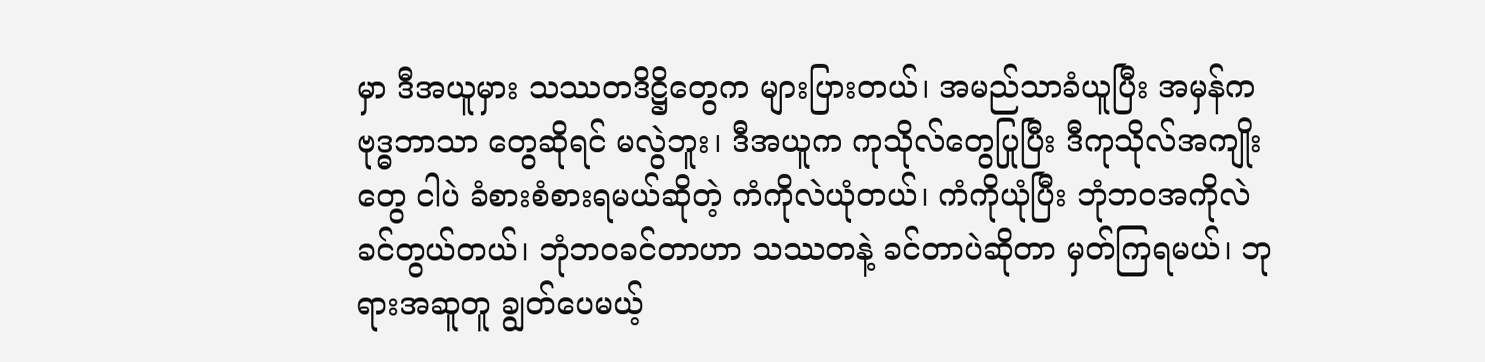မှာ ဒီအယူမှား သဿတဒိဋ္ဌိတွေက များပြားတယ်၊ အမည်သာခံယူပြီး အမှန်က ဗုဒ္ဓဘာသာ တွေဆိုရင် မလွဲဘူး၊ ဒီအယူက ကုသိုလ်တွေပြုပြီး ဒီကုသိုလ်အကျိုးတွေ ငါပဲ ခံစားစံစားရမယ်ဆိုတဲ့ ကံကိုလဲယုံတယ်၊ ကံကိုယုံပြီး ဘုံဘဝအကိုလဲ ခင်တွယ်တယ်၊ ဘုံဘဝခင်တာဟာ သဿတနဲ့ ခင်တာပဲဆိုတာ မှတ်ကြရမယ်၊ ဘုရားအဆူတူ ချွတ်ပေမယ့်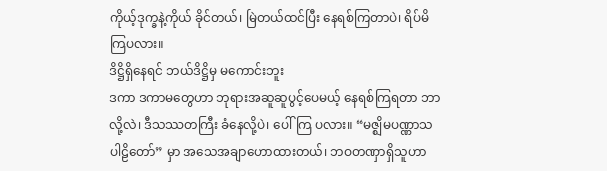ကိုယ့်ဒုက္ခနဲ့ကိုယ် ခိုင်တယ်၊ မြဲတယ်ထင်ပြီး နေရစ်ကြတာပဲ၊ ရိပ်မိကြပလား။
ဒိဋ္ဌိရှိနေရင် ဘယ်ဒိဋ္ဌိမှ မကောင်းဘူး
ဒကာ ဒကာမတွေဟာ ဘုရားအဆူဆူပွင့်ပေမယ့် နေရစ်ကြရတာ ဘာလို့လဲ၊ ဒီသဿတကြီး ခံနေလို့ပဲ၊ ပေါ်ကြ ပလား။ “မဇ္ဈိမပဏ္ဏာသပါဠိတော်” မှာ အသေအချာဟောထားတယ်၊ ဘဝတဏှာရှိသူဟာ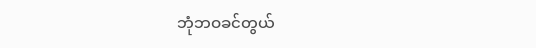ဘုံဘဝခင်တွယ်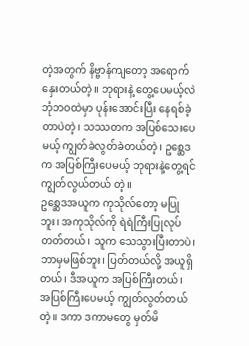တဲ့အတွက် နိဗ္ဗာန်ကျတော့ အရောက်နှေးတယ်တဲ့။ ဘုရားနဲ့ တွေ့ပေမယ့်လဲ ဘုံဘဝထဲမှာ ပုန်းအောင်းပြီး နေရစ်ခဲ့တာပဲတဲ့၊ သဿတက အပြစ်သေးပေမယ့် ကျွတ်ခဲလွတ်ခဲတယ်တဲ့၊ ဥစ္ဆေဒက အပြစ်ကြီးပေမယ့် ဘုရားနဲ့တွေ့ရင် ကျွတ်လွယ်တယ် တဲ့။
ဥစ္ဆေဒအယူက ကုသိုလ်တော့ မပြုဘူး၊ အကုသိုလ်ကို ရဲရဲကြီးပြုလုပ်တတ်တယ်၊ သူက သေသွားပြီးတာပဲ၊ ဘာမှမဖြစ်ဘူး၊ ပြတ်တယ်လို့ အယူရှိတယ်၊ ဒီအယူက အပြစ်ကြီးတယ်၊ အပြစ်ကြီးပေမယ့် ကျွတ်လွတ်တယ်တဲ့။ ဒကာ ဒကာမတွေ မှတ်မိ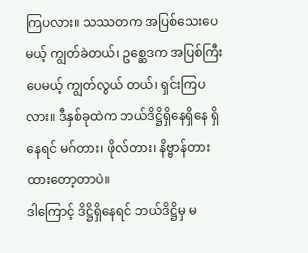ကြပလား။ သဿတက အပြစ်သေးပေမယ့် ကျွတ်ခဲတယ်၊ ဥစ္ဆေဒက အပြစ်ကြီးပေမယ့် ကျွတ်လွယ် တယ်၊ ရှင်းကြပလား။ ဒီနှစ်ခုထဲက ဘယ်ဒိဋ္ဌိရှိနေရှိနေ ရှိနေရင် မဂ်တား၊ ဖိုလ်တား၊ နိဗ္ဗာန်တားထားတော့တာပဲ။
ဒါကြောင့် ဒိဋ္ဌိရှိနေရင် ဘယ်ဒိဋ္ဌိမှ မ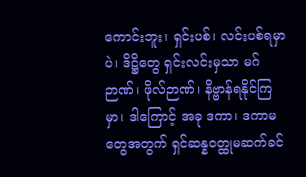ကောင်းဘူး၊ ရှင်းပစ်၊ လင်းပစ်ရမှာပဲ၊ ဒိဋ္ဌိတွေ ရှင်းလင်းမှသာ မဂ်ဉာဏ်၊ ဖိုလ်ဉာဏ်၊ နိဗ္ဗာန်ရနိုင်ကြမှာ၊ ဒါကြောင့် အခု ဒကာ၊ ဒကာမတွေအတွက် ရှင်ဆန္နဝတ္ထုမဆက်ခင်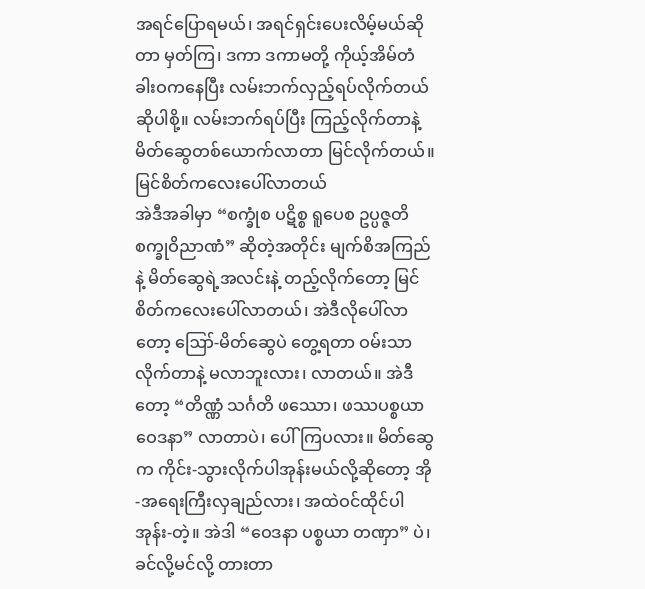အရင်ပြောရမယ်၊ အရင်ရှင်းပေးလိမ့်မယ်ဆိုတာ မှတ်ကြ၊ ဒကာ ဒကာမတို့ ကိုယ့်အိမ်တံခါးဝကနေပြီး လမ်းဘက်လှည့်ရပ်လိုက်တယ်ဆိုပါစို့။ လမ်းဘက်ရပ်ပြီး ကြည့်လိုက်တာနဲ့ မိတ်ဆွေတစ်ယောက်လာတာ မြင်လိုက်တယ်။
မြင်စိတ်ကလေးပေါ်လာတယ်
အဲဒီအခါမှာ “စက္ခုံစ ပဋိစ္စ ရူပေစ ဥပ္ပဇ္ဇတိ စက္ခုဝိညာဏံ” ဆိုတဲ့အတိုင်း မျက်စိအကြည်နဲ့ မိတ်ဆွေရဲ့အလင်းနဲ့ တည့်လိုက်တော့ မြင်စိတ်ကလေးပေါ်လာတယ်၊ အဲဒီလိုပေါ်လာတော့ ဪ-မိတ်ဆွေပဲ တွေ့ရတာ ဝမ်းသာလိုက်တာနဲ့ မလာဘူးလား၊ လာတယ်။ အဲဒီတော့ “တိဏ္ဏံ သင်္ဂတိ ဖဿော၊ ဖဿပစ္စယာဝေဒနာ” လာတာပဲ၊ ပေါ်ကြပလား။ မိတ်ဆွေက ကိုင်း-သွားလိုက်ပါအုန်းမယ်လို့ဆိုတော့ အို-အရေးကြီးလှချည်လား၊ အထဲဝင်ထိုင်ပါအုန်း-တဲ့။ အဲဒါ “ဝေဒနာ ပစ္စယာ တဏှာ” ပဲ၊ ခင်လို့မင်လို့ တားတာ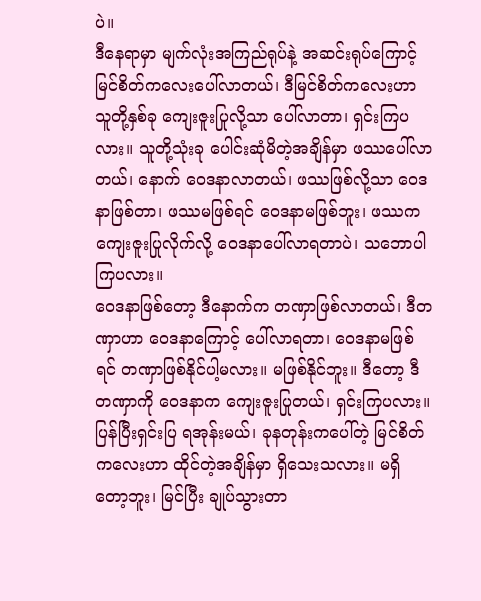ပဲ။
ဒီနေရာမှာ မျက်လုံးအကြည်ရုပ်နဲ့ အဆင်းရုပ်ကြောင့် မြင်စိတ်ကလေးပေါ်လာတယ်၊ ဒီမြင်စိတ်ကလေးဟာ သူတို့နှစ်ခု ကျေးဇူးပြုလို့သာ ပေါ်လာတာ၊ ရှင်းကြပလား။ သူတို့သုံးခု ပေါင်းဆုံမိတဲ့အချိန်မှာ ဖဿပေါ်လာတယ်၊ နောက် ဝေဒနာလာတယ်၊ ဖဿဖြစ်လို့သာ ဝေဒနာဖြစ်တာ၊ ဖဿမဖြစ်ရင် ဝေဒနာမဖြစ်ဘူး၊ ဖဿက ကျေးဇူးပြုလိုက်လို့ ဝေဒနာပေါ်လာရတာပဲ၊ သဘောပါကြပလား။
ဝေဒနာဖြစ်တော့ ဒီနောက်က တဏှာဖြစ်လာတယ်၊ ဒီတဏှာဟာ ဝေဒနာကြောင့် ပေါ်လာရတာ၊ ဝေဒနာမဖြစ် ရင် တဏှာဖြစ်နိုင်ပါ့မလား။ မဖြစ်နိုင်ဘူး။ ဒီတော့ ဒီတဏှာကို ဝေဒနာက ကျေးဇူးပြုတယ်၊ ရှင်းကြပလား။ ပြန်ပြီးရှင်းပြ ရအုန်းမယ်၊ ခုနတုန်းကပေါ်တဲ့ မြင်စိတ်ကလေးဟာ ထိုင်တဲ့အချိန်မှာ ရှိသေးသလား။ မရှိတော့ဘူး၊ မြင်ပြီး ချုပ်သွားတာ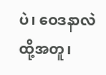ပဲ၊ ဝေဒနာလဲ ထို့အတူ၊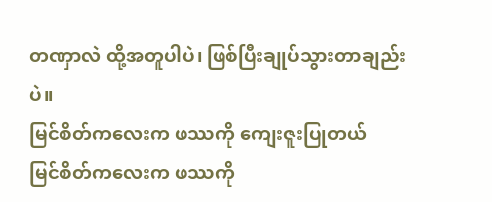တဏှာလဲ ထို့အတူပါပဲ၊ ဖြစ်ပြီးချုပ်သွားတာချည်းပဲ။
မြင်စိတ်ကလေးက ဖဿကို ကျေးဇူးပြုတယ်
မြင်စိတ်ကလေးက ဖဿကို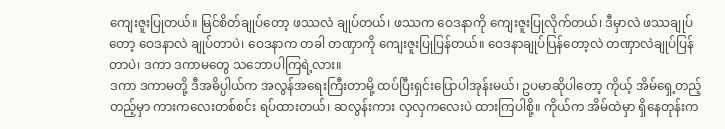ကျေးဇူးပြုတယ်။ မြင်စိတ်ချုပ်တော့ ဖဿလဲ ချုပ်တယ်၊ ဖဿက ဝေဒနာကို ကျေးဇူးပြုလိုက်တယ်၊ ဒီမှာလဲ ဖဿချုပ်တော့ ဝေဒနာလဲ ချုပ်တာပဲ၊ ဝေဒနာက တခါ တဏှာကို ကျေးဇူးပြုပြန်တယ်။ ဝေဒနာချုပ်ပြန်တော့လဲ တဏှာလဲချုပ်ပြန်တာပဲ၊ ဒကာ ဒကာမတွေ သဘောပါကြရဲ့လား။
ဒကာ ဒကာမတို့ ဒီအဓိပ္ပါယ်က အလွန်အရေးကြီးတာမို့ ထပ်ပြီးရှင်းပြောပါအုန်းမယ်၊ ဥပမာဆိုပါတော့ ကိုယ့် အိမ်ရှေ့တည့်တည့်မှာ ကားကလေးတစ်စင်း ရပ်ထားတယ်၊ ဆလွန်းကား လှလှကလေးပဲ ထားကြပါစို့။ ကိုယ်က အိမ်ထဲမှာ ရှိနေတုန်းက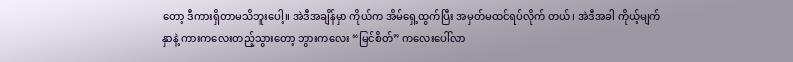တော့ ဒီကားရှိတာမသိဘူးပေါ့။ အဲဒီအချိန်မှာ ကိုယ်က အိမ်ရှေ့ထွက်ပြီး အမှတ်မထင်ရပ်လိုက် တယ်၊ အဲဒီအခါ ကိုယ့်မျက်နှာနဲ့ ကားကလေးတည့်သွားတော့ ဘွားကလေး “မြင်စိတ်” ကလေးပေါ်လာ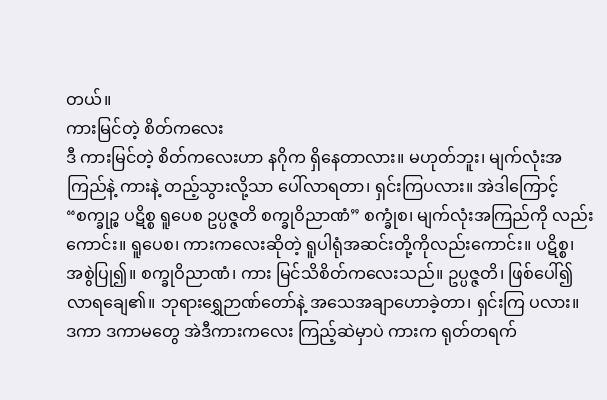တယ်။
ကားမြင်တဲ့ စိတ်ကလေး
ဒီ ကားမြင်တဲ့ စိတ်ကလေးဟာ နဂိုက ရှိနေတာလား။ မဟုတ်ဘူး၊ မျက်လုံးအကြည်နဲ့ ကားနဲ့ တည့်သွားလို့သာ ပေါ်လာရတာ၊ ရှင်းကြပလား။ အဲဒါကြောင့် “စက္ခုဉ္စ ပဋိစ္စ ရူပေစ ဥပ္ပဇ္ဇတိ စက္ခုဝိညာဏံ” စက္ခုံစ၊ မျက်လုံးအကြည်ကို လည်းကောင်း။ ရူပေစ၊ ကားကလေးဆိုတဲ့ ရူပါရုံအဆင်းတို့ကိုလည်းကောင်း။ ပဋိစ္စ၊ အစွဲပြု၍။ စက္ခုဝိညာဏံ၊ ကား မြင်သိစိတ်ကလေးသည်။ ဥပ္ပဇ္ဇတိ၊ ဖြစ်ပေါ်၍လာရချေ၏။ ဘုရားရွှေဉာဏ်တော်နဲ့ အသေအချာဟောခဲ့တာ၊ ရှင်းကြ ပလား။
ဒကာ ဒကာမတွေ အဲဒီကားကလေး ကြည့်ဆဲမှာပဲ ကားက ရုတ်တရက်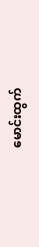မောင်းထွက်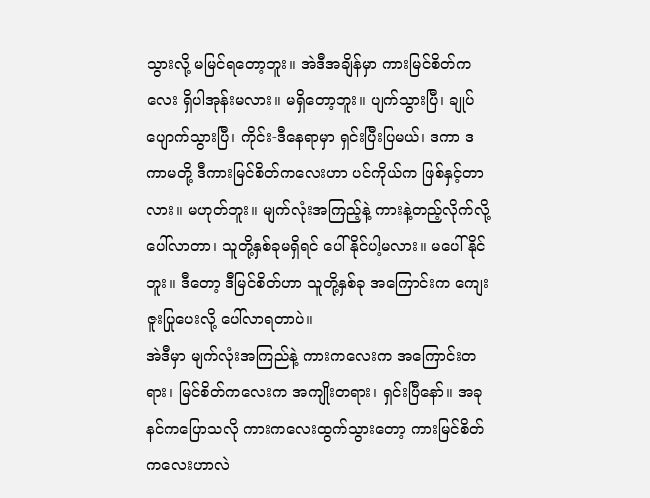သွားလို့ မမြင်ရတော့ဘူး။ အဲဒီအချိန်မှာ ကားမြင်စိတ်ကလေး ရှိပါအုန်းမလား။ မရှိတော့ဘူး။ ပျက်သွားပြီ၊ ချုပ်ပျောက်သွားပြီ၊ ကိုင်း-ဒီနေရာမှာ ရှင်းပြီးပြမယ်၊ ဒကာ ဒကာမတို့ ဒီကားမြင်စိတ်ကလေးဟာ ပင်ကိုယ်က ဖြစ်နှင့်တာလား။ မဟုတ်ဘူး။ မျက်လုံးအကြည့်နဲ့ ကားနဲ့တည့်လိုက်လို့ ပေါ်လာတာ၊ သူတို့နှစ်ခုမရှိရင် ပေါ်နိုင်ပါ့မလား။ မပေါ်နိုင်ဘူး။ ဒီတော့ ဒီမြင်စိတ်ဟာ သူတို့နှစ်ခု အကြောင်းက ကျေးဇူးပြုပေးလို့ ပေါ်လာရတာပဲ။
အဲဒီမှာ မျက်လုံးအကြည်နဲ့ ကားကလေးက အကြောင်းတရား၊ မြင်စိတ်ကလေးက အကျိုးတရား၊ ရှင်းပြီနော်။ အခုနင်ကပြောသလို ကားကလေးထွက်သွားတော့ ကားမြင်စိတ်ကလေးဟာလဲ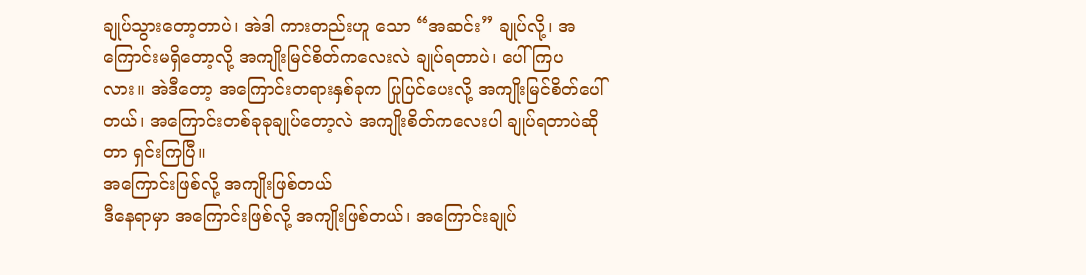ချုပ်သွားတော့တာပဲ၊ အဲဒါ ကားတည်းဟူ သော “အဆင်း” ချုပ်လို့၊ အကြောင်းမရှိတော့လို့ အကျိုးမြင်စိတ်ကလေးလဲ ချုပ်ရတာပဲ၊ ပေါ်ကြပလား။ အဲဒီတော့ အကြောင်းတရားနှစ်ခုက ပြုပြင်ပေးလို့ အကျိုးမြင်စိတ်ပေါ်တယ်၊ အကြောင်းတစ်ခုခုချုပ်တော့လဲ အကျိုးစိတ်ကလေးပါ ချုပ်ရတာပဲဆိုတာ ရှင်းကြပြီ။
အကြောင်းဖြစ်လို့ အကျိုးဖြစ်တယ်
ဒီနေရာမှာ အကြောင်းဖြစ်လို့ အကျိုးဖြစ်တယ်၊ အကြောင်းချုပ်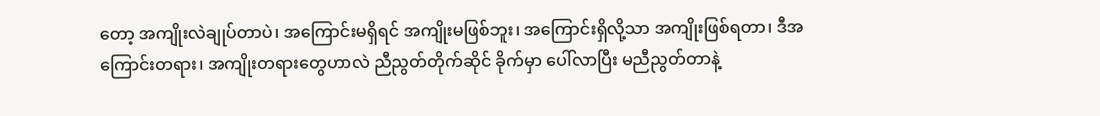တော့ အကျိုးလဲချုပ်တာပဲ၊ အကြောင်းမရှိရင် အကျိုးမဖြစ်ဘူး၊ အကြောင်းရှိလို့သာ အကျိုးဖြစ်ရတာ၊ ဒီအကြောင်းတရား၊ အကျိုးတရားတွေဟာလဲ ညီညွတ်တိုက်ဆိုင် ခိုက်မှာ ပေါ်လာပြီး မညီညွတ်တာနဲ့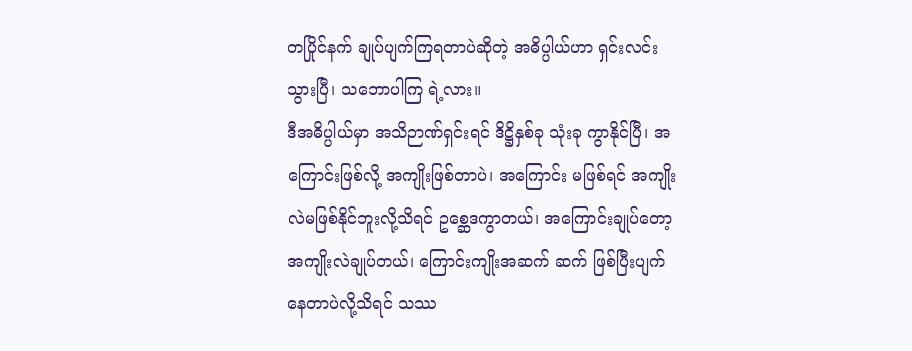တပြိုင်နက် ချုပ်ပျက်ကြရတာပဲဆိုတဲ့ အဓိပ္ပါယ်ဟာ ရှင်းလင်းသွားပြီ၊ သဘောပါကြ ရဲ့လား။
ဒီအဓိပ္ပါယ်မှာ အသိဉာဏ်ရှင်းရင် ဒိဋ္ဌိနှစ်ခု သုံးခု ကွာနိုင်ပြီ၊ အကြောင်းဖြစ်လို့ အကျိုးဖြစ်တာပဲ၊ အကြောင်း မဖြစ်ရင် အကျိုးလဲမဖြစ်နိုင်ဘူးလို့သိရင် ဥစ္ဆေဒကွာတယ်၊ အကြောင်းချုပ်တော့ အကျိုးလဲချုပ်တယ်၊ ကြောင်းကျိုးအဆက် ဆက် ဖြစ်ပြီးပျက်နေတာပဲလို့သိရင် သဿ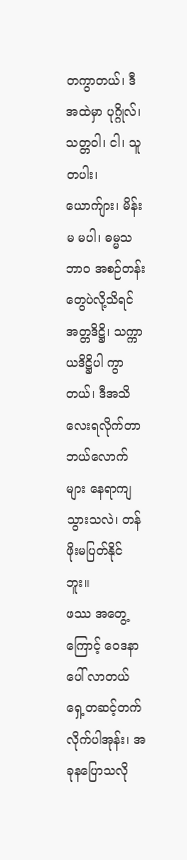တကွာတယ်၊ ဒီအထဲမှာ ပုဂ္ဂိုလ်၊ သတ္တဝါ၊ ငါ၊ သူတပါး၊ ယောက်ျား၊ မိန်းမ မပါ၊ ဓမ္မသဘာဝ အစဉ်တန်းတွေပဲလို့သိရင် အတ္တဒိဋ္ဌိ၊ သက္ကာယဒိဋ္ဌိပါ ကွာတယ်၊ ဒီအသိလေးရလိုက်တာ ဘယ်လောက် များ နေရာကျသွားသလဲ၊ တန်ဖိုးမပြတ်နိုင်ဘူး။
ဖဿ အတွေ့ကြောင့် ဝေဒနာပေါ် လာတယ်
ရှေ့တဆင့်တက်လိုက်ပါအုန်း၊ အခုနပြောသလို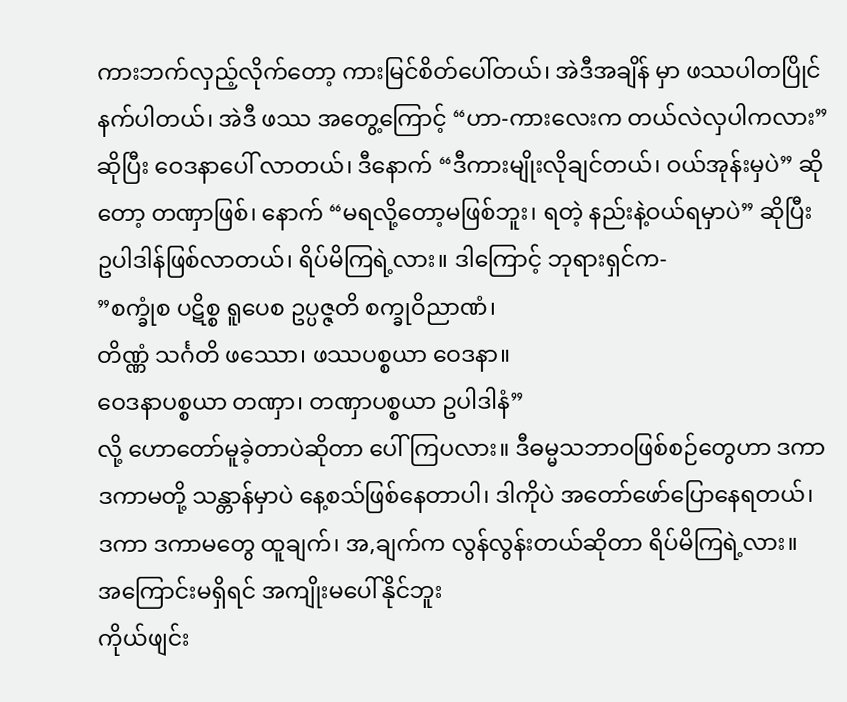ကားဘက်လှည့်လိုက်တော့ ကားမြင်စိတ်ပေါ်တယ်၊ အဲဒီအချိန် မှာ ဖဿပါတပြိုင်နက်ပါတယ်၊ အဲဒီ ဖဿ အတွေ့ကြောင့် “ဟာ-ကားလေးက တယ်လဲလှပါကလား” ဆိုပြီး ဝေဒနာပေါ် လာတယ်၊ ဒီနောက် “ဒီကားမျိုးလိုချင်တယ်၊ ဝယ်အုန်းမှပဲ” ဆိုတော့ တဏှာဖြစ်၊ နောက် “မရလို့တော့မဖြစ်ဘူး၊ ရတဲ့ နည်းနဲ့ဝယ်ရမှာပဲ” ဆိုပြီး ဥပါဒါန်ဖြစ်လာတယ်၊ ရိပ်မိကြရဲ့လား။ ဒါကြောင့် ဘုရားရှင်က-
”စက္ခုံစ ပဋိစ္စ ရူပေစ ဥပ္ပဇ္ဇတိ စက္ခုဝိညာဏံ၊
တိဏ္ဏံ သင်္ဂတိ ဖဿော၊ ဖဿပစ္စယာ ဝေဒနာ။
ဝေဒနာပစ္စယာ တဏှာ၊ တဏှာပစ္စယာ ဥပါဒါနံ”
လို့ ဟောတော်မူခဲ့တာပဲဆိုတာ ပေါ်ကြပလား။ ဒီဓမ္မသဘာဝဖြစ်စဉ်တွေဟာ ဒကာ ဒကာမတို့ သန္တာန်မှာပဲ နေ့စသ်ဖြစ်နေတာပါ၊ ဒါကိုပဲ အတော်ဖော်ပြောနေရတယ်၊ ဒကာ ဒကာမတွေ ထူချက်၊ အ,ချက်က လွန်လွန်းတယ်ဆိုတာ ရိပ်မိကြရဲ့လား။
အကြောင်းမရှိရင် အကျိုးမပေါ်နိုင်ဘူး
ကိုယ်ဖျင်း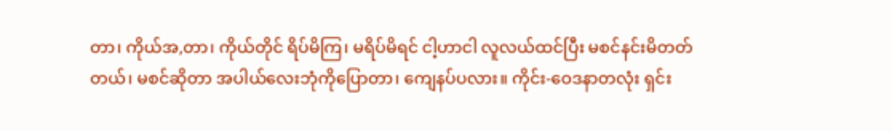တာ၊ ကိုယ်အ,တာ၊ ကိုယ်တိုင် ရိပ်မိကြ၊ မရိပ်မိရင် ငါ့ဟာငါ လူလယ်ထင်ပြီး မစင်နင်းမိတတ်တယ်၊ မစင်ဆိုတာ အပါယ်လေးဘုံကိုပြောတာ၊ ကျေနပ်ပလား။ ကိုင်း-ဝေဒနာတလုံး ရှင်း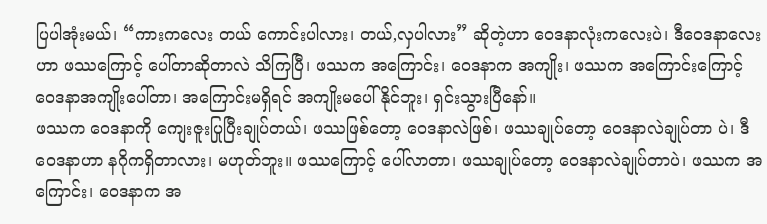ပြပါအုံးမယ်၊ “ကားကလေး တယ် ကောင်းပါလား၊ တယ်,လှပါလား” ဆိုတဲ့ဟာ ဝေဒနာလုံးကလေးပဲ၊ ဒီဝေဒနာလေးဟာ ဖဿကြောင့် ပေါ်တာဆိုတာလဲ သိကြပြီ၊ ဖဿက အကြောင်း၊ ဝေဒနာက အကျိုး၊ ဖဿက အကြောင်းကြောင့် ဝေဒနာအကျိုးပေါ်တာ၊ အကြောင်းမရှိရင် အကျိုးမပေါ်နိုင်ဘူး၊ ရှင်းသွားပြီနော်။
ဖဿက ဝေဒနာကို ကျေးဇူးပြုပြီးချုပ်တယ်၊ ဖဿဖြစ်တော့ ဝေဒနာလဲဖြစ်၊ ဖဿချုပ်တော့ ဝေဒနာလဲချုပ်တာ ပဲ၊ ဒီဝေဒနာဟာ နဂိုကရှိတာလား၊ မဟုတ်ဘူး။ ဖဿကြောင့် ပေါ်လာတာ၊ ဖဿချုပ်တော့ ဝေဒနာလဲချုပ်တာပဲ၊ ဖဿက အကြောင်း၊ ဝေဒနာက အ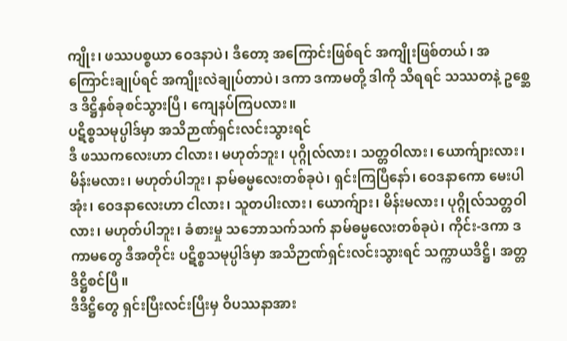ကျိုး၊ ဖဿပစ္စယာ ဝေဒနာပဲ၊ ဒီတော့ အကြောင်းဖြစ်ရင် အကျိုးဖြစ်တယ်၊ အကြောင်းချုပ်ရင် အကျိုးလဲချုပ်တာပဲ၊ ဒကာ ဒကာမတို့ ဒါကို သိရရင် သဿတနဲ့ ဥစ္ဆေဒ ဒိဋ္ဌိနှစ်ခုစင်သွားပြီ၊ ကျေနပ်ကြပလား။
ပဋိစ္စသမုပ္ပါဒ်မှာ အသိဉာဏ်ရှင်းလင်းသွားရင်
ဒီ ဖဿကလေးဟာ ငါလား၊ မဟုတ်ဘူး၊ ပုဂ္ဂိုလ်လား၊ သတ္တဝါလား၊ ယောက်ျားလား၊ မိန်းမလား၊ မဟုတ်ပါဘူး၊ နာမ်ဓမ္မလေးတစ်ခုပဲ၊ ရှင်းကြပြီနော်၊ ဝေဒနာကော မေးပါအုံး၊ ဝေဒနာလေးဟာ ငါလား၊ သူတပါးလား၊ ယောက်ျား၊ မိန်းမလား၊ ပုဂ္ဂိုလ်သတ္တဝါလား၊ မဟုတ်ပါဘူး၊ ခံစားမှု သဘောသက်သက် နာမ်ဓမ္မလေးတစ်ခုပဲ၊ ကိုင်း-ဒကာ ဒကာမတွေ ဒီအတိုင်း ပဋိစ္စသမုပ္ပါဒ်မှာ အသိဉာဏ်ရှင်းလင်းသွားရင် သက္ကာယဒိဋ္ဌိ၊ အတ္တဒိဋ္ဌိစင်ပြီ။
ဒီဒိဋ္ဌိတွေ ရှင်းပြီးလင်းပြီးမှ ဝိပဿနာအား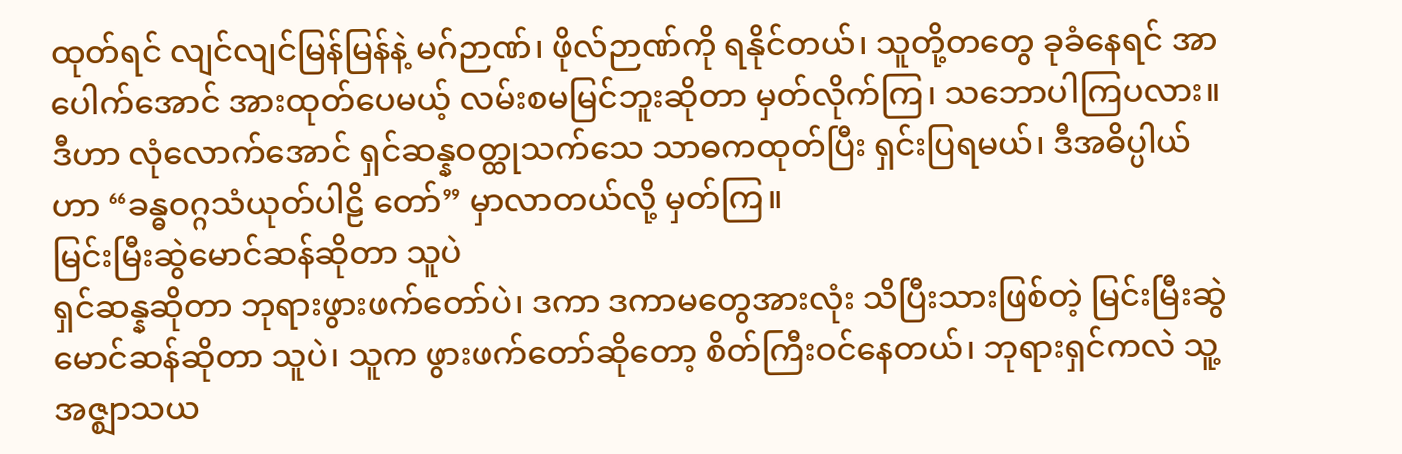ထုတ်ရင် လျင်လျင်မြန်မြန်နဲ့ မဂ်ဉာဏ်၊ ဖိုလ်ဉာဏ်ကို ရနိုင်တယ်၊ သူတို့တတွေ ခုခံနေရင် အာပေါက်အောင် အားထုတ်ပေမယ့် လမ်းစမမြင်ဘူးဆိုတာ မှတ်လိုက်ကြ၊ သဘောပါကြပလား။ ဒီဟာ လုံလောက်အောင် ရှင်ဆန္နဝတ္ထုသက်သေ သာဓကထုတ်ပြီး ရှင်းပြရမယ်၊ ဒီအဓိပ္ပါယ်ဟာ “ခန္ဓဝဂ္ဂသံယုတ်ပါဠိ တော်” မှာလာတယ်လို့ မှတ်ကြ။
မြင်းမြီးဆွဲမောင်ဆန်ဆိုတာ သူပဲ
ရှင်ဆန္နဆိုတာ ဘုရားဖွားဖက်တော်ပဲ၊ ဒကာ ဒကာမတွေအားလုံး သိပြီးသားဖြစ်တဲ့ မြင်းမြီးဆွဲမောင်ဆန်ဆိုတာ သူပဲ၊ သူက ဖွားဖက်တော်ဆိုတော့ စိတ်ကြီးဝင်နေတယ်၊ ဘုရားရှင်ကလဲ သူ့အဇ္ဈာသယ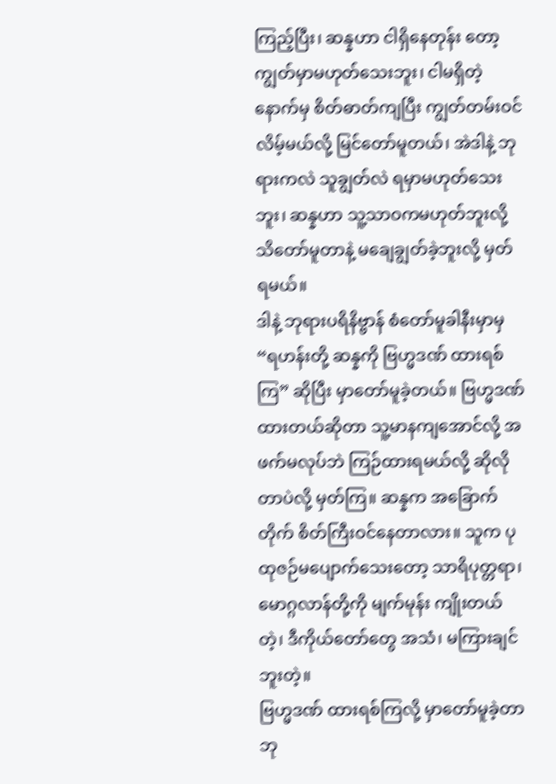ကြည့်ပြီး၊ ဆန္နဟာ ငါရှိနေတုန်း တော့ ကျွတ်မှာမဟုတ်သေးဘူး၊ ငါမရှိတဲ့နောက်မှ စိတ်ဓာတ်ကျပြီး ကျွတ်တမ်းဝင်လိမ့်မယ်လို့ မြင်တော်မူတယ်၊ အဲဒါနဲ့ ဘုရားကလဲ သူချွတ်လဲ ရမှာမဟုတ်သေးဘူး၊ ဆန္နဟာ သူ့သာဝကမဟုတ်ဘူးလို့ သိတော်မူတာနဲ့ မချေချွတ်ခဲ့ဘူးလို့ မှတ်ရမယ်။
ဒါနဲ့ ဘုရားပရိနိဗ္ဗာန် စံတော်မူခါနီးမှာမှ “ရဟန်းတို့ ဆန္နကို ဗြဟ္မဒဏ် ထားရစ်ကြ” ဆိုပြီး မှာတော်မူခဲ့တယ်။ ဗြဟ္မဒဏ် ထားတယ်ဆိုတာ သူ့မာနကျအောင်လို့ အဖက်မလုပ်ဘဲ ကြဉ်ထားရမယ်လို့ ဆိုလိုတာပဲလို့ မှတ်ကြ။ ဆန္နက အခြောက်တိုက် စိတ်ကြီးဝင်နေတာလား။ သူက ပုထုဇဉ်မပျောက်သေးတော့ သာရိပုတ္တရာ၊ မောဂ္ဂလာန်တို့ကို မျက်မုန်း ကျိုးတယ်တဲ့၊ ဒီကိုယ်တော်တွေ အသံ၊ မကြားချင်ဘူးတဲ့။
ဗြဟ္မဒဏ် ထားရစ်ကြလို့ မှာတော်မူခဲ့တာ
ဘု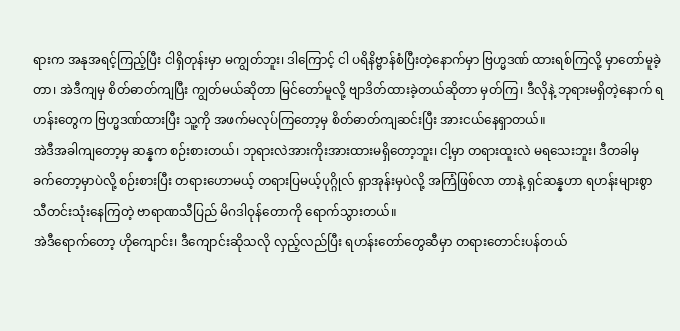ရားက အနုအရင့်ကြည့်ပြီး ငါရှိတုန်းမှာ မကျွတ်ဘူး၊ ဒါကြောင့် ငါ ပရိနိဗ္ဗာန်စံပြီးတဲ့နောက်မှာ ဗြဟ္မဒဏ် ထားရစ်ကြလို့ မှာတော်မူခဲ့တာ၊ အဲဒီကျမှ စိတ်ဓာတ်ကျပြီး ကျွတ်မယ်ဆိုတာ မြင်တော်မူလို့ ဗျာဒိတ်ထားခဲ့တယ်ဆိုတာ မှတ်ကြ၊ ဒီလိုနဲ့ ဘုရားမရှိတဲ့နောက် ရဟန်းတွေက ဗြဟ္မဒဏ်ထားပြီး သူ့ကို အဖက်မလုပ်ကြတော့မှ စိတ်ဓာတ်ကျဆင်းပြီး အားငယ်နေရှာတယ်။
အဲဒီအခါကျတော့မှ ဆန္နက စဉ်းစားတယ်၊ ဘုရားလဲအားကိုးအားထားမရှိတော့ဘူး၊ ငါ့မှာ တရားထူးလဲ မရသေးဘူး၊ ဒီတခါမှ ခက်တော့မှာပဲလို့ စဉ်းစားပြီး တရားဟောမယ့် တရားပြမယ့်ပုဂ္ဂိုလ် ရှာအုန်းမှပဲလို့ အကြံဖြစ်လာ တာနဲ့ ရှင်ဆန္နဟာ ရဟန်းများစွာ သီတင်းသုံးနေကြတဲ့ ဗာရာဏသီပြည် မိဂဒါဝုန်တောကို ရောက်သွားတယ်။
အဲဒီရောက်တော့ ဟိုကျောင်း၊ ဒီကျောင်းဆိုသလို လှည့်လည်ပြီး ရဟန်းတော်တွေဆီမှာ တရားတောင်းပန်တယ်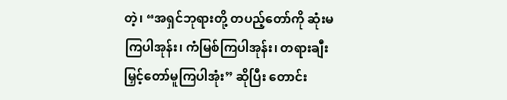တဲ့၊ “အရှင်ဘုရားတို့ တပည့်တော်ကို ဆုံးမကြပါအုန်း၊ ကံမြစ်ကြပါအုန်း၊ တရားချီးမြှင့်တော်မူကြပါအုံး” ဆိုပြီး တောင်း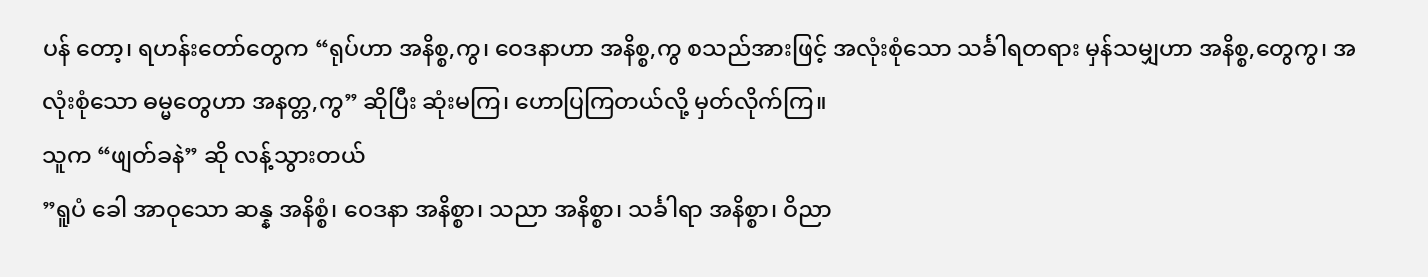ပန် တော့၊ ရဟန်းတော်တွေက “ရုပ်ဟာ အနိစ္စ,ကွ၊ ဝေဒနာဟာ အနိစ္စ,ကွ စသည်အားဖြင့် အလုံးစုံသော သင်္ခါရတရား မှန်သမျှဟာ အနိစ္စ,တွေကွ၊ အလုံးစုံသော ဓမ္မတွေဟာ အနတ္တ,ကွ” ဆိုပြီး ဆုံးမကြ၊ ဟောပြကြတယ်လို့ မှတ်လိုက်ကြ။
သူက “ဖျတ်ခနဲ” ဆို လန့်သွားတယ်
”ရူပံ ခေါ အာဝုသော ဆန္န အနိစ္စံ၊ ဝေဒနာ အနိစ္စာ၊ သညာ အနိစ္စာ၊ သင်္ခါရာ အနိစ္စာ၊ ဝိညာ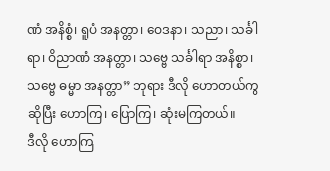ဏံ အနိစ္စံ၊ ရူပံ အနတ္တာ၊ ဝေဒနာ၊ သညာ၊ သင်္ခါရာ၊ ဝိညာဏံ အနတ္တာ၊ သဗ္ဗေ သင်္ခါရာ အနိစ္စာ၊ သဗ္ဗေ ဓမ္မာ အနတ္တာ” ဘုရား ဒီလို ဟောတယ်ကွဆိုပြီး ဟောကြ၊ ပြောကြ၊ ဆုံးမကြတယ်။
ဒီလို ဟောကြ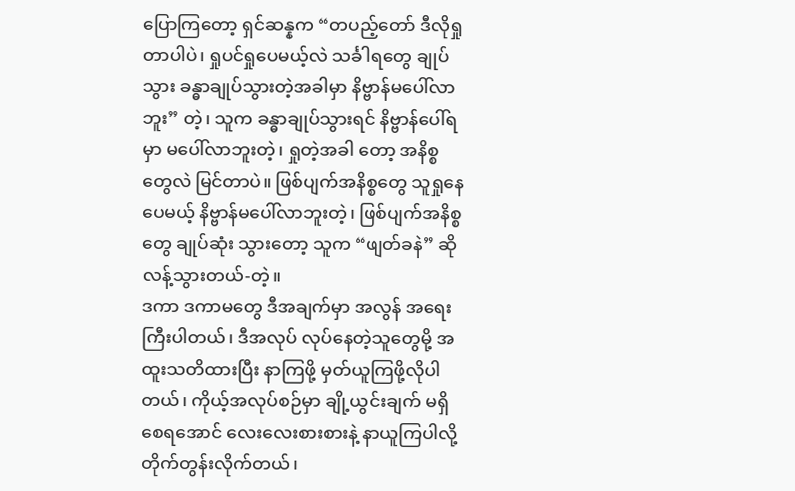ပြောကြတော့ ရှင်ဆန္နက “တပည့်တော် ဒီလိုရှုတာပါပဲ၊ ရှုပင်ရှုပေမယ့်လဲ သင်္ခါရတွေ ချုပ်သွား ခန္ဓာချုပ်သွားတဲ့အခါမှာ နိဗ္ဗာန်မပေါ်လာဘူး” တဲ့၊ သူက ခန္ဓာချုပ်သွားရင် နိဗ္ဗာန်ပေါ်ရမှာ မပေါ်လာဘူးတဲ့၊ ရှုတဲ့အခါ တော့ အနိစ္စတွေလဲ မြင်တာပဲ။ ဖြစ်ပျက်အနိစ္စတွေ သူရှုနေပေမယ့် နိဗ္ဗာန်မပေါ်လာဘူးတဲ့၊ ဖြစ်ပျက်အနိစ္စတွေ ချုပ်ဆုံး သွားတော့ သူက “ဖျတ်ခနဲ” ဆို လန့်သွားတယ်-တဲ့။
ဒကာ ဒကာမတွေ ဒီအချက်မှာ အလွန် အရေးကြီးပါတယ်၊ ဒီအလုပ် လုပ်နေတဲ့သူတွေမို့ အထူးသတိထားပြီး နာကြဖို့ မှတ်ယူကြဖို့လိုပါတယ်၊ ကိုယ့်အလုပ်စဉ်မှာ ချို့ယွင်းချက် မရှိစေရအောင် လေးလေးစားစားနဲ့ နာယူကြပါလို့ တိုက်တွန်းလိုက်တယ်၊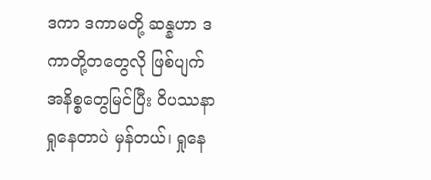ဒကာ ဒကာမတို့ ဆန္နဟာ ဒကာတို့တတွေလို ဖြစ်ပျက်အနိစ္စတွေမြင်ပြီး ဝိပဿနာရှုနေတာပဲ မှန်တယ်၊ ရှုနေ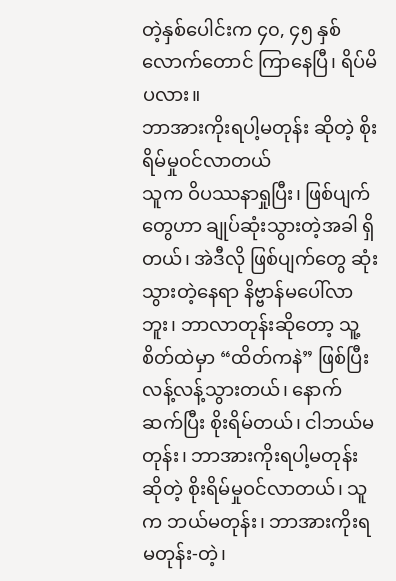တဲ့နှစ်ပေါင်းက ၄၀, ၄၅ နှစ်လောက်တောင် ကြာနေပြီ၊ ရိပ်မိပလား။
ဘာအားကိုးရပါ့မတုန်း ဆိုတဲ့ စိုးရိမ်မှုဝင်လာတယ်
သူက ဝိပဿနာရှုပြီး၊ ဖြစ်ပျက်တွေဟာ ချုပ်ဆုံးသွားတဲ့အခါ ရှိတယ်၊ အဲဒီလို ဖြစ်ပျက်တွေ ဆုံးသွားတဲ့နေရာ နိဗ္ဗာန်မပေါ်လာဘူး၊ ဘာလာတုန်းဆိုတော့ သူ့စိတ်ထဲမှာ “ထိတ်ကနဲ” ဖြစ်ပြီး လန့်လန့်သွားတယ်၊ နောက်ဆက်ပြီး စိုးရိမ်တယ်၊ ငါဘယ်မတုန်း၊ ဘာအားကိုးရပါ့မတုန်း ဆိုတဲ့ စိုးရိမ်မှုဝင်လာတယ်၊ သူက ဘယ်မတုန်း၊ ဘာအားကိုးရ မတုန်း-တဲ့၊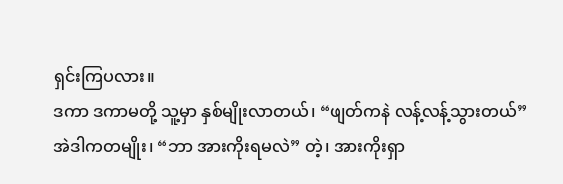ရှင်းကြပလား။
ဒကာ ဒကာမတို့ သူ့မှာ နှစ်မျိုးလာတယ်၊ “ဖျတ်ကနဲ လန့်လန့်သွားတယ်” အဲဒါကတမျိုး၊ “ဘာ အားကိုးရမလဲ” တဲ့၊ အားကိုးရှာ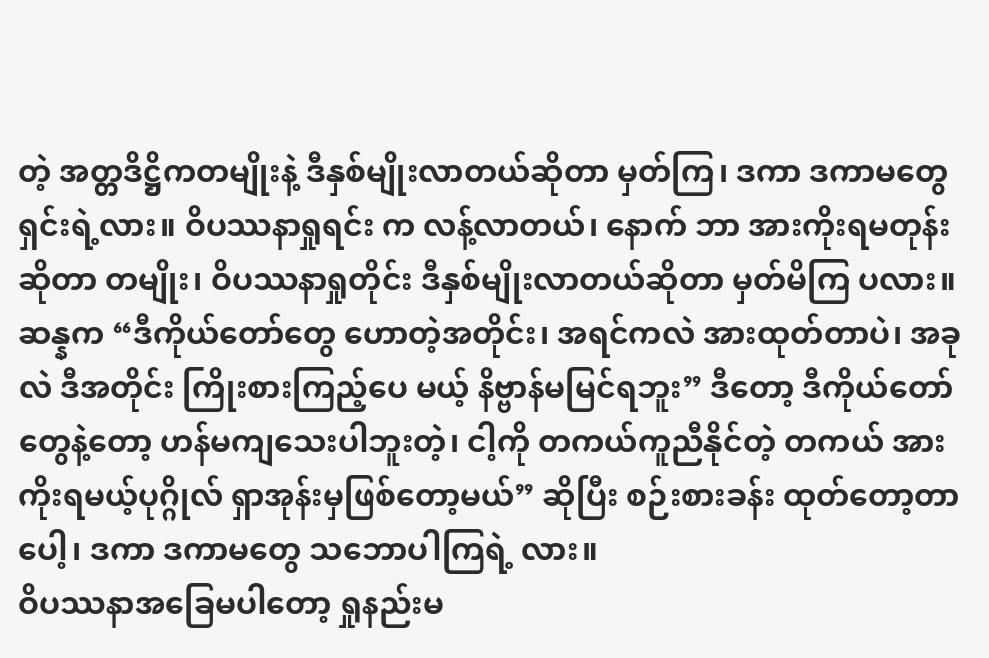တဲ့ အတ္တဒိဋ္ဌိကတမျိုးနဲ့ ဒီနှစ်မျိုးလာတယ်ဆိုတာ မှတ်ကြ၊ ဒကာ ဒကာမတွေ ရှင်းရဲ့လား။ ဝိပဿနာရှုရင်း က လန့်လာတယ်၊ နောက် ဘာ အားကိုးရမတုန်းဆိုတာ တမျိုး၊ ဝိပဿနာရှုတိုင်း ဒီနှစ်မျိုးလာတယ်ဆိုတာ မှတ်မိကြ ပလား။
ဆန္နက “ဒီကိုယ်တော်တွေ ဟောတဲ့အတိုင်း၊ အရင်ကလဲ အားထုတ်တာပဲ၊ အခုလဲ ဒီအတိုင်း ကြိုးစားကြည့်ပေ မယ့် နိဗ္ဗာန်မမြင်ရဘူး” ဒီတော့ ဒီကိုယ်တော်တွေနဲ့တော့ ဟန်မကျသေးပါဘူးတဲ့၊ ငါ့ကို တကယ်ကူညီနိုင်တဲ့ တကယ် အားကိုးရမယ့်ပုဂ္ဂိုလ် ရှာအုန်းမှဖြစ်တော့မယ်” ဆိုပြီး စဉ်းစားခန်း ထုတ်တော့တာပေါ့၊ ဒကာ ဒကာမတွေ သဘောပါကြရဲ့ လား။
ဝိပဿနာအခြေမပါတော့ ရှုနည်းမ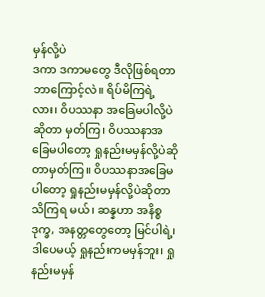မှန်လို့ပဲ
ဒကာ ဒကာမတွေ ဒီလိုဖြစ်ရတာ ဘာကြောင့်လဲ။ ရိပ်မိကြရဲ့လား၊ ဝိပဿနာ အခြေမပါလို့ပဲဆိုတာ မှတ်ကြ၊ ဝိပဿနာအခြေမပါတော့ ရှုနည်းမမှန်လို့ပဲဆိုတာမှတ်ကြ။ ဝိပဿနာအခြေမပါတော့ ရှုနည်းမမှန်လို့ပဲဆိုတာ သိကြရ မယ်၊ ဆန္နဟာ အနိစ္စ ဒုက္ခ, အနတ္တတွေတော့ မြင်ပါရဲ့၊ ဒါပေမယ့် ရှုနည်းကမမှန်ဘူး၊ ရှုနည်းမမှန်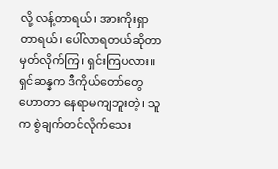လို့ လန့်တာရယ်၊ အားကိုးရှာတာရယ်၊ ပေါ်လာရတယ်ဆိုတာ မှတ်လိုက်ကြ၊ ရှင်းကြပလား။
ရှင်ဆန္နက ဒီကိုယ်တော်တွေဟောတာ နေရာမကျဘူးတဲ့၊ သူက စွဲချက်တင်လိုက်သေး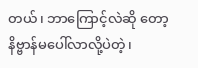တယ်၊ ဘာကြောင့်လဲဆို တော့ နိဗ္ဗာန်မပေါ်လာလို့ပဲတဲ့၊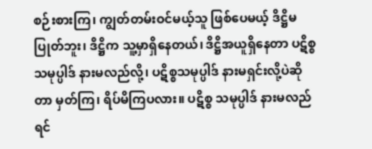စဉ်းစားကြ၊ ကျွတ်တမ်းဝင်မယ့်သူ ဖြစ်ပေမယ့် ဒိဋ္ဌိမပြုတ်ဘူး၊ ဒိဋ္ဌိက သူ့မှာရှိနေတယ်၊ ဒိဋ္ဌိအယူရှိနေတာ ပဋိစ္စသမုပ္ပါဒ် နားမလည်လို့၊ ပဋိစ္စသမုပ္ပါဒ် နားမရှင်းလို့ပဲဆိုတာ မှတ်ကြ၊ ရိပ်မိကြပလား။ ပဋိစ္စ သမုပ္ပါဒ် နားမလည်ရင်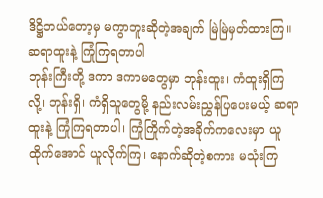ဒိဋ္ဌိဘယ်တော့မှ မကွာဘူးဆိုတဲ့အချက် မြဲမြဲမှတ်ထားကြ။
ဆရာထူးနဲ့ ကြုံကြရတာပါ
ဘုန်းကြီးတို့ ဒကာ ဒကာမတွေမှာ ဘုန်းထူး၊ ကံထူးရှိကြလို့၊ ဘုန်းရှိ၊ ကံရှိသူတွေမို့ နည်းလမ်းညွှန်ပြပေးမယ့် ဆရာထူးနဲ့ ကြုံကြရတာပါ၊ ကြုံကြိုက်တဲ့အခိုက်ကလေးမှာ ယူထိုက်အောင် ယူလိုက်ကြ၊ နောက်ဆိုတဲ့စကား မသုံးကြ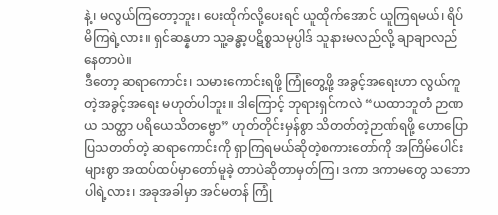နဲ့၊ မလွယ်ကြတော့ဘူး၊ ပေးထိုက်လို့ပေးရင် ယူထိုက်အောင် ယူကြရမယ်၊ ရိပ်မိကြရဲ့လား။ ရှင်ဆန္နဟာ သူ့ခန္ဓာ့ပဋိစ္စသမုပ္ပါဒ် သူနားမလည်လို့ ချာချာလည်နေတာပဲ။
ဒီတော့ ဆရာကောင်း၊ သမားကောင်းရဖို့ ကြုံတွေ့ဖို့ အခွင့်အရေးဟာ လွယ်ကူတဲ့အခွင့်အရေး မဟုတ်ပါဘူး။ ဒါကြောင့် ဘုရားရှင်ကလဲ “ယထာဘူတံ ဉာဏယ သတ္ထာ ပရိယေသိတဗ္ဗော” ဟုတ်တိုင်းမှန်စွာ သိတတ်တဲ့ဉာဏ်ရဖို့ ဟောပြောပြသတတ်တဲ့ ဆရာကောင်းကို ရှာကြရမယ်ဆိုတဲ့စကားတော်ကို အကြိမ်ပေါင်းများစွာ အထပ်ထပ်မှာတော်မူခဲ့ တာပဲဆိုတာမှတ်ကြ၊ ဒကာ ဒကာမတွေ သဘောပါရဲ့လား၊ အခုအခါမှာ အင်မတန် ကြုံ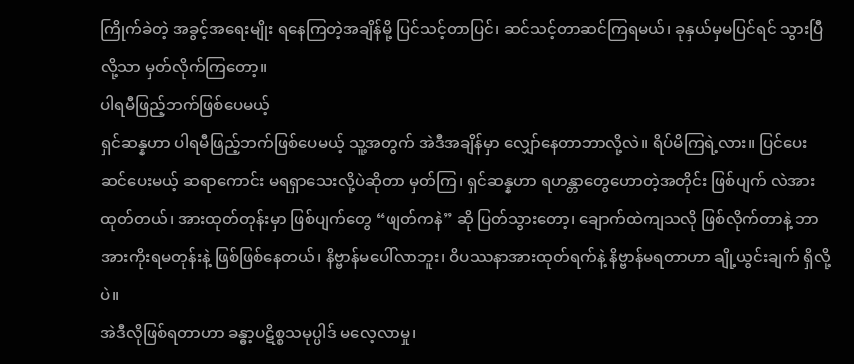ကြိုက်ခဲတဲ့ အခွင့်အရေးမျိုး ရနေကြတဲ့အချိန်မို့ ပြင်သင့်တာပြင်၊ ဆင်သင့်တာဆင်ကြရမယ်၊ ခုနှယ်မှမပြင်ရင် သွားပြီလို့သာ မှတ်လိုက်ကြတော့။
ပါရမီဖြည့်ဘက်ဖြစ်ပေမယ့်
ရှင်ဆန္နဟာ ပါရမီဖြည့်ဘက်ဖြစ်ပေမယ့် သူ့အတွက် အဲဒီအချိန်မှာ လျှော်နေတာဘာလို့လဲ။ ရိပ်မိကြရဲ့လား။ ပြင်ပေးဆင်ပေးမယ့် ဆရာကောင်း မရရှာသေးလို့ပဲဆိုတာ မှတ်ကြ၊ ရှင်ဆန္နဟာ ရဟန္တာတွေဟောတဲ့အတိုင်း ဖြစ်ပျက် လဲအားထုတ်တယ်၊ အားထုတ်တုန်းမှာ ဖြစ်ပျက်တွေ “ဖျတ်ကနဲ” ဆို ပြတ်သွားတော့၊ ချောက်ထဲကျသလို ဖြစ်လိုက်တာနဲ့ ဘာအားကိုးရမတုန်းနဲ့ ဖြစ်ဖြစ်နေတယ်၊ နိဗ္ဗာန်မပေါ်လာဘူး၊ ဝိပဿနာအားထုတ်ရက်နဲ့ နိဗ္ဗာန်မရတာဟာ ချို့ယွင်းချက် ရှိလို့ပဲ။
အဲဒီလိုဖြစ်ရတာဟာ ခန္ဓာ့ပဋိစ္စသမုပ္ပါဒ် မလေ့လာမှု၊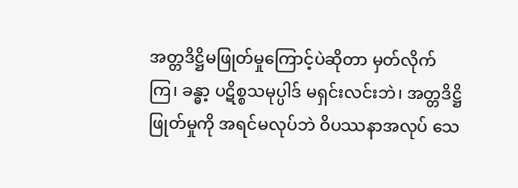အတ္တဒိဋ္ဌိမဖြုတ်မှုကြောင့်ပဲဆိုတာ မှတ်လိုက်ကြ၊ ခန္ဓာ့ ပဋိစ္စသမုပ္ပါဒ် မရှင်းလင်းဘဲ၊ အတ္တဒိဋ္ဌိဖြုတ်မှုကို အရင်မလုပ်ဘဲ ဝိပဿနာအလုပ် သေ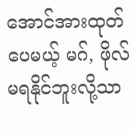အောင်အားထုတ်ပေမယ့် မဂ်, ဖိုလ်မရနိုင်ဘူးလို့သာ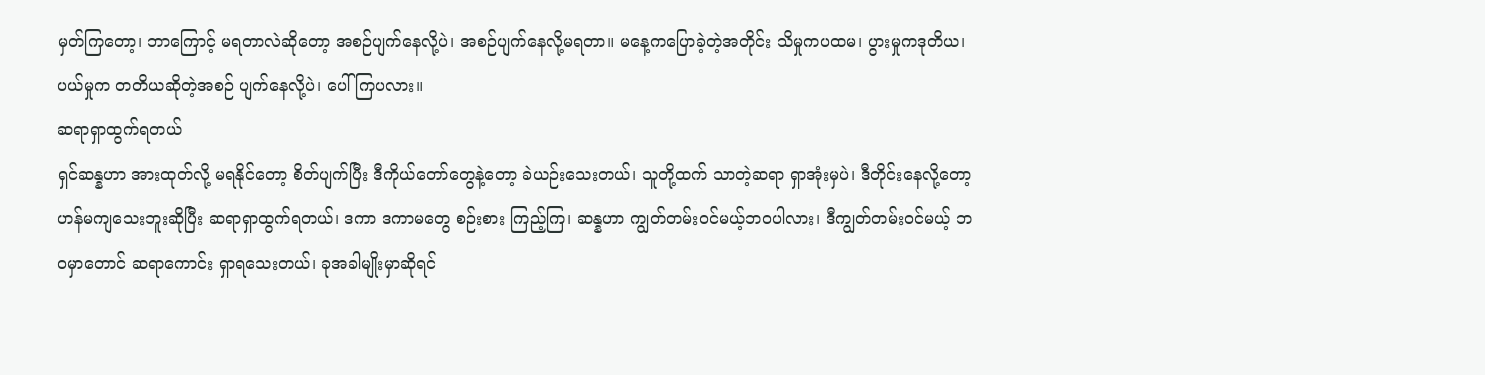မှတ်ကြတော့၊ ဘာကြောင့် မရတာလဲဆိုတော့ အစဉ်ပျက်နေလို့ပဲ၊ အစဉ်ပျက်နေလို့မရတာ။ မနေ့ကပြောခဲ့တဲ့အတိုင်း သိမှုကပထမ၊ ပွားမှုကဒုတိယ၊ ပယ်မှုက တတိယဆိုတဲ့အစဉ် ပျက်နေလို့ပဲ၊ ပေါ်ကြပလား။
ဆရာရှာထွက်ရတယ်
ရှင်ဆန္နဟာ အားထုတ်လို့ မရနိုင်တော့ စိတ်ပျက်ပြီး ဒီကိုယ်တော်တွေနဲ့တော့ ခဲယဉ်းသေးတယ်၊ သူတို့ထက် သာတဲ့ဆရာ ရှာအုံးမှပဲ၊ ဒီတိုင်းနေလို့တော့ ဟန်မကျသေးဘူးဆိုပြီး ဆရာရှာထွက်ရတယ်၊ ဒကာ ဒကာမတွေ စဉ်းစား ကြည့်ကြ၊ ဆန္နဟာ ကျွတ်တမ်းဝင်မယ့်ဘဝပါလား၊ ဒီကျွတ်တမ်းဝင်မယ့် ဘဝမှာတောင် ဆရာကောင်း ရှာရသေးတယ်၊ ခုအခါမျိုးမှာဆိုရင်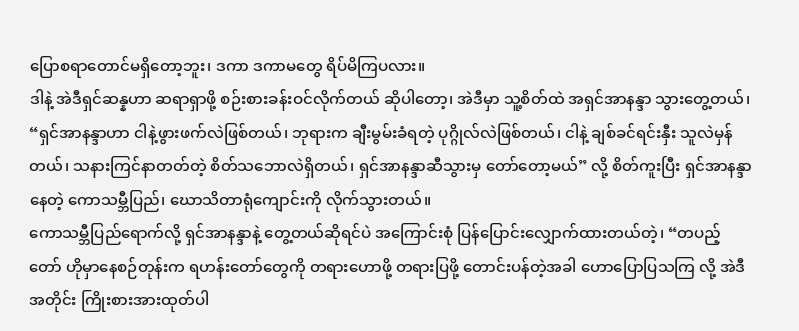ပြောစရာတောင်မရှိတော့ဘူး၊ ဒကာ ဒကာမတွေ ရိပ်မိကြပလား။
ဒါနဲ့ အဲဒီရှင်ဆန္နဟာ ဆရာရှာဖို့ စဉ်းစားခန်းဝင်လိုက်တယ် ဆိုပါတော့၊ အဲဒီမှာ သူ့စိတ်ထဲ အရှင်အာနန္ဒာ သွားတွေ့တယ်၊ “ရှင်အာနန္ဒာဟာ ငါနဲ့ဖွားဖက်လဲဖြစ်တယ်၊ ဘုရားက ချီးမွမ်းခံရတဲ့ ပုဂ္ဂိုလ်လဲဖြစ်တယ်၊ ငါနဲ့ ချစ်ခင်ရင်းနှီး သူလဲမှန်တယ်၊ သနားကြင်နာတတ်တဲ့ စိတ်သဘောလဲရှိတယ်၊ ရှင်အာနန္ဒာဆီသွားမှ တော်တော့မယ်” လို့ စိတ်ကူးပြီး ရှင်အာနန္ဒာနေတဲ့ ကောသမ္ဘီပြည်၊ ဃောသိတာရုံကျောင်းကို လိုက်သွားတယ်။
ကောသမ္ဘီပြည်ရောက်လို့ ရှင်အာနန္ဒာနဲ့ တွေ့တယ်ဆိုရင်ပဲ အကြောင်းစုံ ပြန်ပြောင်းလျှောက်ထားတယ်တဲ့၊ “တပည့်တော် ဟိုမှာနေစဉ်တုန်းက ရဟန်းတော်တွေကို တရားဟောဖို့ တရားပြဖို့ တောင်းပန်တဲ့အခါ ဟောပြောပြသကြ လို့ အဲဒီအတိုင်း ကြိုးစားအားထုတ်ပါ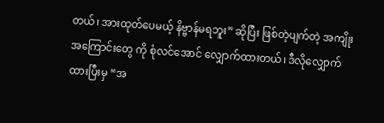တယ်၊ အားထုတ်ပေမယ့် နိဗ္ဗာန်မရဘူး” ဆိုပြီး ဖြစ်တဲ့ပျက်တဲ့ အကျိုးအကြောင်းတွေ ကို စုံလင်အောင် လျှောက်ထားတယ်၊ ဒီလိုလျှောက်ထားပြီးမှ “အ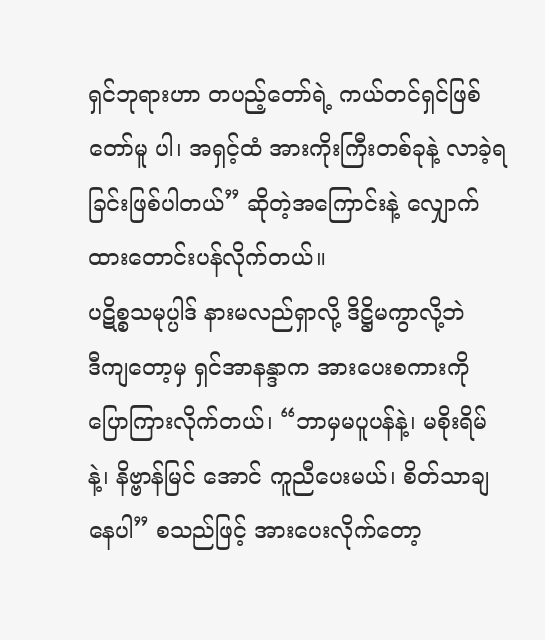ရှင်ဘုရားဟာ တပည့်တော်ရဲ့ ကယ်တင်ရှင်ဖြစ်တော်မူ ပါ၊ အရှင့်ထံ အားကိုးကြီးတစ်ခုနဲ့ လာခဲ့ရခြင်းဖြစ်ပါတယ်” ဆိုတဲ့အကြောင်းနဲ့ လျှောက်ထားတောင်းပန်လိုက်တယ်။
ပဋိစ္စသမုပ္ပါဒ် နားမလည်ရှာလို့ ဒိဋ္ဌိမကွာလို့ဘဲ
ဒီကျတော့မှ ရှင်အာနန္ဒာက အားပေးစကားကို ပြောကြားလိုက်တယ်၊ “ဘာမှမပူပန်နဲ့၊ မစိုးရိမ်နဲ့၊ နိဗ္ဗာန်မြင် အောင် ကူညီပေးမယ်၊ စိတ်သာချနေပါ” စသည်ဖြင့် အားပေးလိုက်တော့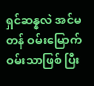ရှင်ဆန္နလဲ အင်မတန် ဝမ်းမြောက်ဝမ်းသာဖြစ် ပြီး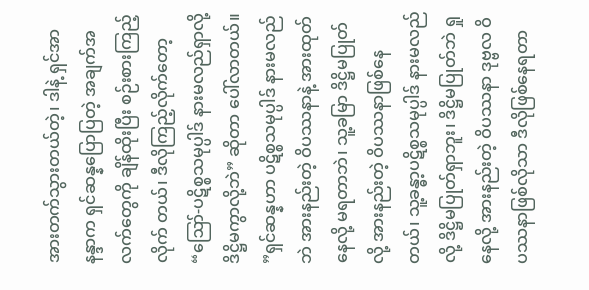အားတက်သွားတယ်တဲ့၊ ဒါနဲ့ ရှင်အာနန္ဒာက ရှင်ဆန္နပြောပြတဲ့ အချက်အလက်တွေကို ချိန်ထိုးပြီး စဉ်းစားကြည့်လိုက် တယ်၊ ဒီလိုကြည့်လိုက်တော့ “ဪ-ပဋိစ္စသမုပ္ပါဒ် နားမလည်ရှာလို့ ဒိဋ္ဌိမကွာလို့ဘဲ” ဆိုတာ ပေါ်လာတယ်။
”ရှင်ဆန္နဟာ ပဋိစ္စသမုပ္ပါဒ် နားမလည်ဘဲ အားနည်းတဲ့ ဝိပဿနာနဲ့ အားထုတ်နေလို့ မရတာဘဲ၊ သူ့ခမြာ ဒိဋ္ဌိမပြုတ်လို့ အားနည်းတဲ့ ဝိပဿနာဖြစ်နေတယ်၊ သူ့ခန္ဓာ့ပဋိစ္စသမုပ္ပါဒ် နားမလည်လို့ ဒိဋ္ဌိမပြုတ်ရှာဘူး၊ ဒိဋ္ဌိမပြုတ်ဘဲ ရှုနေလို့ အားနည်းတဲ့ ဝိပဿနာ ဒုဗ္ဗလ ဝိပဿနာဖြစ်လိုသာ ဒီလိုဖြစ်နေရတာ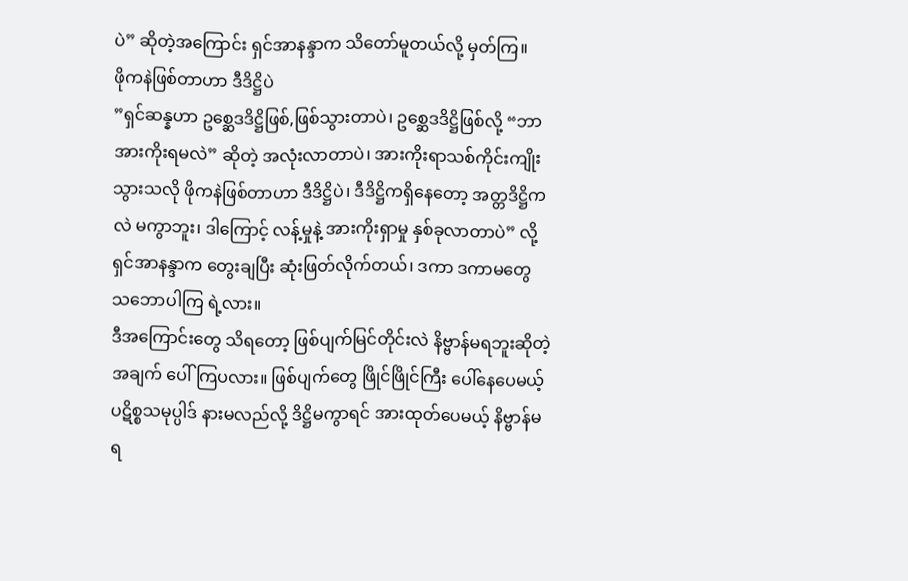ပဲ” ဆိုတဲ့အကြောင်း ရှင်အာနန္ဒာက သိတော်မူတယ်လို့ မှတ်ကြ။
ဖိုကနဲဖြစ်တာဟာ ဒီဒိဋ္ဌိပဲ
”ရှင်ဆန္နဟာ ဥစ္ဆေဒဒိဋ္ဌိဖြစ်,ဖြစ်သွားတာပဲ၊ ဥစ္ဆေဒဒိဋ္ဌိဖြစ်လို့ “ဘာအားကိုးရမလဲ” ဆိုတဲ့ အလုံးလာတာပဲ၊ အားကိုးရာသစ်ကိုင်းကျိုးသွားသလို ဖိုကနဲဖြစ်တာဟာ ဒီဒိဋ္ဌိပဲ၊ ဒီဒိဋ္ဌိကရှိနေတော့ အတ္တဒိဋ္ဌိကလဲ မကွာဘူး၊ ဒါကြောင့် လန့်မှုနဲ့ အားကိုးရှာမှု နှစ်ခုလာတာပဲ” လို့ ရှင်အာနန္ဒာက တွေးချပြီး ဆုံးဖြတ်လိုက်တယ်၊ ဒကာ ဒကာမတွေ သဘောပါကြ ရဲ့လား။
ဒီအကြောင်းတွေ သိရတော့ ဖြစ်ပျက်မြင်တိုင်းလဲ နိဗ္ဗာန်မရဘူးဆိုတဲ့အချက် ပေါ်ကြပလား။ ဖြစ်ပျက်တွေ ဖြိုင်ဖြိုင်ကြီး ပေါ်နေပေမယ့် ပဋိစ္စသမုပ္ပါဒ် နားမလည်လို့ ဒိဋ္ဌိမကွာရင် အားထုတ်ပေမယ့် နိဗ္ဗာန်မရ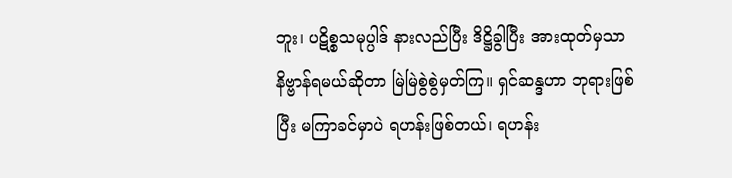ဘူး၊ ပဋိစ္စသမုပ္ပါဒ် နားလည်ပြီး ဒိဋ္ဌိခွါပြီး အားထုတ်မှသာ နိဗ္ဗာန်ရမယ်ဆိုတာ မြဲမြဲစွဲစွဲမှတ်ကြ။ ရှင်ဆန္ဒဟာ ဘုရားဖြစ်ပြီး မကြာခင်မှာပဲ ရဟန်းဖြစ်တယ်၊ ရဟန်း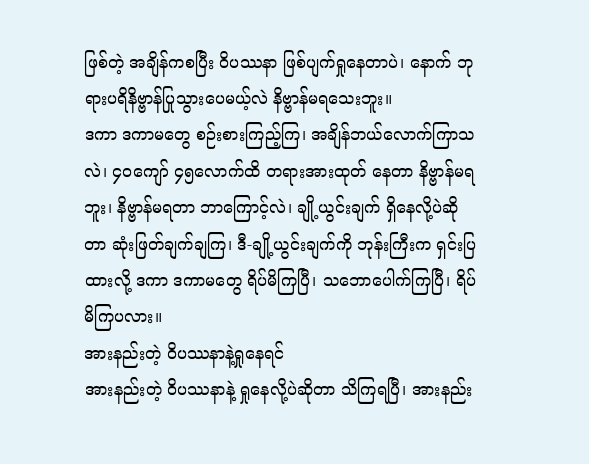ဖြစ်တဲ့ အချိန်ကစပြီး ဝိပဿနာ ဖြစ်ပျက်ရှုနေတာပဲ၊ နောက် ဘုရားပရိနိဗ္ဗာန်ပြုသွားပေမယ့်လဲ နိဗ္ဗာန်မရသေးဘူး။
ဒကာ ဒကာမတွေ စဉ်းစားကြည့်ကြ၊ အချိန်ဘယ်လောက်ကြာသလဲ၊ ၄၀ကျော် ၄၅လောက်ထိ တရားအားထုတ် နေတာ နိဗ္ဗာန်မရဘူး၊ နိဗ္ဗာန်မရတာ ဘာကြောင့်လဲ၊ ချို့ယွင်းချက် ရှိနေလို့ပဲဆိုတာ ဆုံးဖြတ်ချက်ချကြ၊ ဒီ-ချို့ယွင်းချက်ကို ဘုန်းကြီးက ရှင်းပြထားလို့ ဒကာ ဒကာမတွေ ရိပ်မိကြပြီ၊ သဘောပေါက်ကြပြီ၊ ရိပ်မိကြပလား။
အားနည်းတဲ့ ဝိပဿနာနဲ့ရှုနေရင်
အားနည်းတဲ့ ဝိပဿနာနဲ့ ရှုနေလို့ပဲဆိုတာ သိကြရပြီ၊ အားနည်း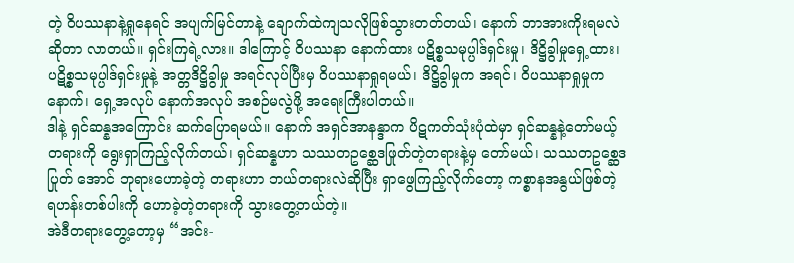တဲ့ ဝိပဿနာနဲ့ရှုနေရင် အပျက်မြင်တာနဲ့ ချောက်ထဲကျသလိုဖြစ်သွားတတ်တယ်၊ နောက် ဘာအားကိုးရမလဲဆိုတာ လာတယ်။ ရှင်းကြရဲ့လား။ ဒါကြောင့် ဝိပဿနာ နောက်ထား ပဋိစ္စသမုပ္ပါဒ်ရှင်းမှု၊ ဒိဋ္ဌိခွါမှုရှေ့ထား၊ ပဋိစ္စသမုပ္ပါဒ်ရှင်းမှုနဲ့ အတ္တဒိဋ္ဌိခွါမှု အရင်လုပ်ပြီးမှ ဝိပဿနာရှုရမယ်၊ ဒိဋ္ဌိခွါမှုက အရင်၊ ဝိပဿနာရှုမှုက နောက်၊ ရှေ့အလုပ် နောက်အလုပ် အစဉ်မလွဲဖို့ အရေးကြီးပါတယ်။
ဒါနဲ့ ရှင်ဆန္နအကြောင်း ဆက်ပြောရမယ်။ နောက် အရှင်အာနန္ဒာက ပိဋကတ်သုံးပုံထဲမှာ ရှင်ဆန္နနဲ့တော်မယ့် တရားကို ရွေးရှာကြည့်လိုက်တယ်၊ ရှင်ဆန္နဟာ သဿတဥစ္ဆေဒဖြုတ်တဲ့တရားနဲ့မှ တော်မယ်၊ သဿတဥစ္ဆေဒပြုတ် အောင် ဘုရားဟောခဲ့တဲ့ တရားဟာ ဘယ်တရားလဲဆိုပြီး ရှာဖွေကြည့်လိုက်တော့ ကစ္စာနအနွယ်ဖြစ်တဲ့ ရဟန်းတစ်ပါးကို ဟောခဲ့တဲ့တရားကို သွားတွေ့တယ်တဲ့။
အဲဒီတရားတွေ့တော့မှ “အင်း-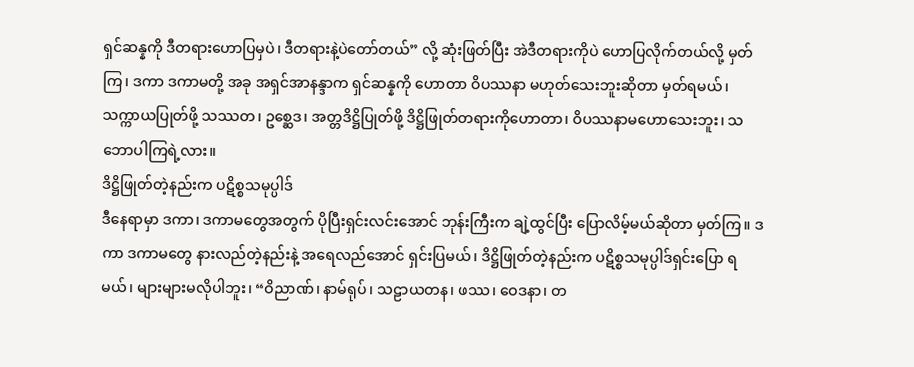ရှင်ဆန္နကို ဒီတရားဟောပြမှပဲ၊ ဒီတရားနဲ့ပဲတော်တယ်” လို့ ဆုံးဖြတ်ပြီး အဲဒီတရားကိုပဲ ဟောပြလိုက်တယ်လို့ မှတ်ကြ၊ ဒကာ ဒကာမတို့ အခု အရှင်အာနန္ဒာက ရှင်ဆန္နကို ဟောတာ ဝိပဿနာ မဟုတ်သေးဘူးဆိုတာ မှတ်ရမယ်၊ သက္ကာယပြုတ်ဖို့ သဿတ၊ ဥစ္ဆေဒ၊ အတ္တဒိဋ္ဌိပြုတ်ဖို့ ဒိဋ္ဌိဖြုတ်တရားကိုဟောတာ၊ ဝိပဿနာမဟောသေးဘူး၊ သဘောပါကြရဲ့လား။
ဒိဋ္ဌိဖြုတ်တဲ့နည်းက ပဋိစ္စသမုပ္ပါဒ်
ဒီနေရာမှာ ဒကာ၊ ဒကာမတွေအတွက် ပိုပြီးရှင်းလင်းအောင် ဘုန်းကြီးက ချဲ့ထွင်ပြီး ပြောလိမ့်မယ်ဆိုတာ မှတ်ကြ။ ဒကာ ဒကာမတွေ နားလည်တဲ့နည်းနဲ့ အရေလည်အောင် ရှင်းပြမယ်၊ ဒိဋ္ဌိဖြုတ်တဲ့နည်းက ပဋိစ္စသမုပ္ပါဒ်ရှင်းပြော ရမယ်၊ များများမလိုပါဘူး၊ “ဝိညာဏ်၊ နာမ်ရုပ်၊ သဠာယတန၊ ဖဿ၊ ဝေဒနာ၊ တ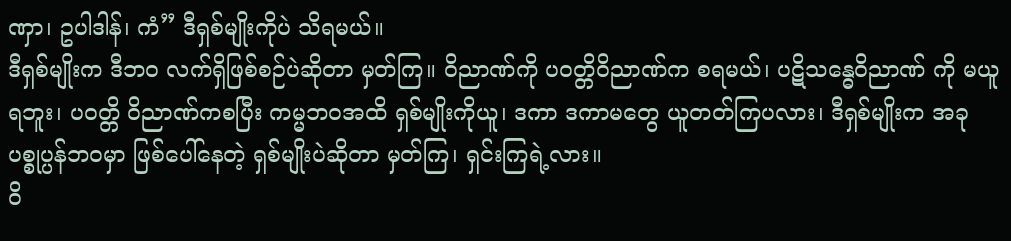ဏှာ၊ ဥပါဒါန်၊ ကံ” ဒီရှစ်မျိုးကိုပဲ သိရမယ်။
ဒီရှစ်မျိုးက ဒီဘဝ လက်ရှိဖြစ်စဉ်ပဲဆိုတာ မှတ်ကြ။ ဝိညာဏ်ကို ပဝတ္တိဝိညာဏ်က စရမယ်၊ ပဋိသန္ဓေဝိညာဏ် ကို မယူရဘူး၊ ပဝတ္တိ ဝိညာဏ်ကစပြီး ကမ္မဘဝအထိ ရှစ်မျိုးကိုယူ၊ ဒကာ ဒကာမတွေ ယူတတ်ကြပလား၊ ဒီရှစ်မျိုးက အခုပစ္စုပ္ပန်ဘဝမှာ ဖြစ်ပေါ်နေတဲ့ ရှစ်မျိုးပဲဆိုတာ မှတ်ကြ၊ ရှင်းကြရဲ့လား။
ဝိ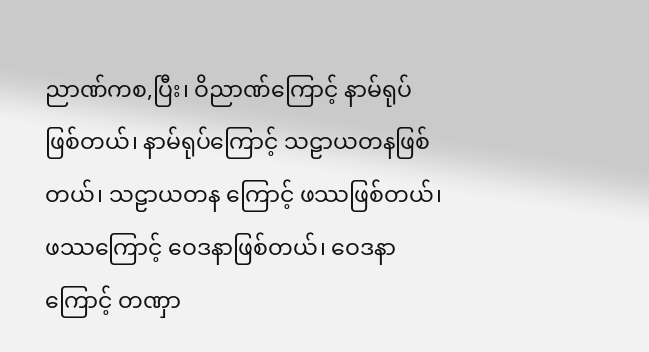ညာဏ်ကစ,ပြီး၊ ဝိညာဏ်ကြောင့် နာမ်ရုပ်ဖြစ်တယ်၊ နာမ်ရုပ်ကြောင့် သဠာယတနဖြစ်တယ်၊ သဠာယတန ကြောင့် ဖဿဖြစ်တယ်၊ ဖဿကြောင့် ဝေဒနာဖြစ်တယ်၊ ဝေဒနာကြောင့် တဏှာ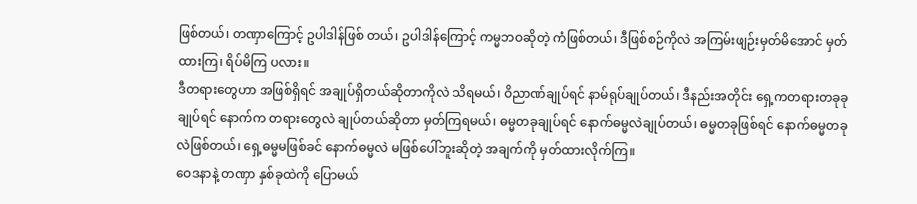ဖြစ်တယ်၊ တဏှာကြောင့် ဥပါဒါန်ဖြစ် တယ်၊ ဥပါဒါန်ကြောင့် ကမ္မဘဝဆိုတဲ့ ကံဖြစ်တယ်၊ ဒီဖြစ်စဉ်ကိုလဲ အကြမ်းဖျဉ်းမှတ်မိအောင် မှတ်ထားကြ၊ ရိပ်မိကြ ပလား။
ဒီတရားတွေဟာ အဖြစ်ရှိရင် အချုပ်ရှိတယ်ဆိုတာကိုလဲ သိရမယ်၊ ဝိညာဏ်ချုပ်ရင် နာမ်ရုပ်ချုပ်တယ်၊ ဒီနည်းအတိုင်း ရှေ့ကတရားတခုခုချုပ်ရင် နောက်က တရားတွေလဲ ချုပ်တယ်ဆိုတာ မှတ်ကြရမယ်၊ ဓမ္မတခုချုပ်ရင် နောက်ဓမ္မလဲချုပ်တယ်၊ ဓမ္မတခုဖြစ်ရင် နောက်ဓမ္မတခုလဲဖြစ်တယ်၊ ရှေ့ဓမ္မမဖြစ်ခင် နောက်ဓမ္မလဲ မဖြစ်ပေါ်ဘူးဆိုတဲ့ အချက်ကို မှတ်ထားလိုက်ကြ။
ဝေဒနာနဲ့ တဏှာ နှစ်ခုထဲကို ပြောမယ်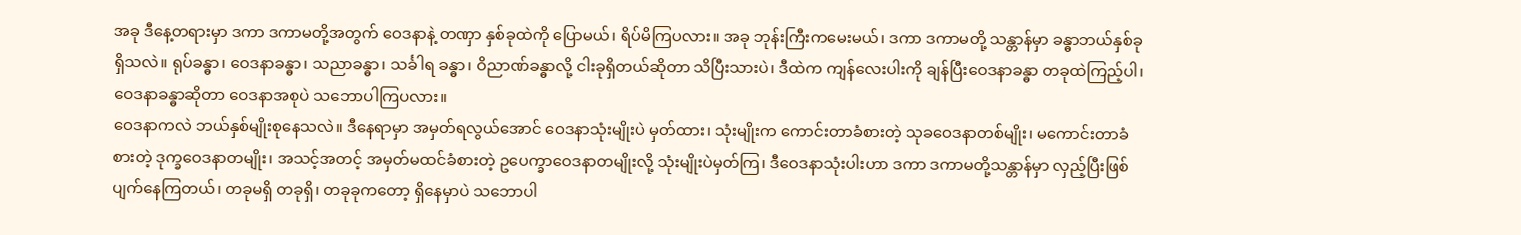အခု ဒီနေ့တရားမှာ ဒကာ ဒကာမတို့အတွက် ဝေဒနာနဲ့ တဏှာ နှစ်ခုထဲကို ပြောမယ်၊ ရိပ်မိကြပလား။ အခု ဘုန်းကြီးကမေးမယ်၊ ဒကာ ဒကာမတို့ သန္တာန်မှာ ခန္ဓာဘယ်နှစ်ခုရှိသလဲ။ ရုပ်ခန္ဓာ၊ ဝေဒနာခန္ဓာ၊ သညာခန္ဓာ၊ သင်္ခါရ ခန္ဓာ၊ ဝိညာဏ်ခန္ဓာလို့ ငါးခုရှိတယ်ဆိုတာ သိပြီးသားပဲ၊ ဒီထဲက ကျန်လေးပါးကို ချန်ပြီးဝေဒနာခန္ဓာ တခုထဲကြည့်ပါ၊ ဝေဒနာခန္ဓာဆိုတာ ဝေဒနာအစုပဲ သဘောပါကြပလား။
ဝေဒနာကလဲ ဘယ်နှစ်မျိုးစုနေသလဲ။ ဒီနေရာမှာ အမှတ်ရလွယ်အောင် ဝေဒနာသုံးမျိုးပဲ မှတ်ထား၊ သုံးမျိုးက ကောင်းတာခံစားတဲ့ သုခဝေဒနာတစ်မျိုး၊ မကောင်းတာခံစားတဲ့ ဒုက္ခဝေဒနာတမျိုး၊ အသင့်အတင့် အမှတ်မထင်ခံစားတဲ့ ဥပေက္ခာဝေဒနာတမျိုးလို့ သုံးမျိုးပဲမှတ်ကြ၊ ဒီဝေဒနာသုံးပါးဟာ ဒကာ ဒကာမတို့သန္တာန်မှာ လှည့်ပြီးဖြစ်ပျက်နေကြတယ်၊ တခုမရှိ တခုရှိ၊ တခုခုကတော့ ရှိနေမှာပဲ သဘောပါ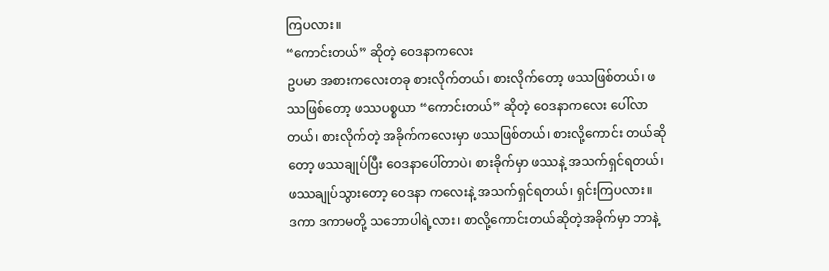ကြပလား။
“ကောင်းတယ်” ဆိုတဲ့ ဝေဒနာကလေး
ဥပမာ အစားကလေးတခု စားလိုက်တယ်၊ စားလိုက်တော့ ဖဿဖြစ်တယ်၊ ဖဿဖြစ်တော့ ဖဿပစ္စယာ “ကောင်းတယ်” ဆိုတဲ့ ဝေဒနာကလေး ပေါ်လာတယ်၊ စားလိုက်တဲ့ အခိုက်ကလေးမှာ ဖဿဖြစ်တယ်၊ စားလို့ကောင်း တယ်ဆိုတော့ ဖဿချုပ်ပြီး ဝေဒနာပေါ်တာပဲ၊ စားခိုက်မှာ ဖဿနဲ့ အသက်ရှင်ရတယ်၊ ဖဿချုပ်သွားတော့ ဝေဒနာ ကလေးနဲ့ အသက်ရှင်ရတယ်၊ ရှင်းကြပလား။
ဒကာ ဒကာမတို့ သဘောပါရဲ့လား၊ စာလို့ကောင်းတယ်ဆိုတဲ့အခိုက်မှာ ဘာနဲ့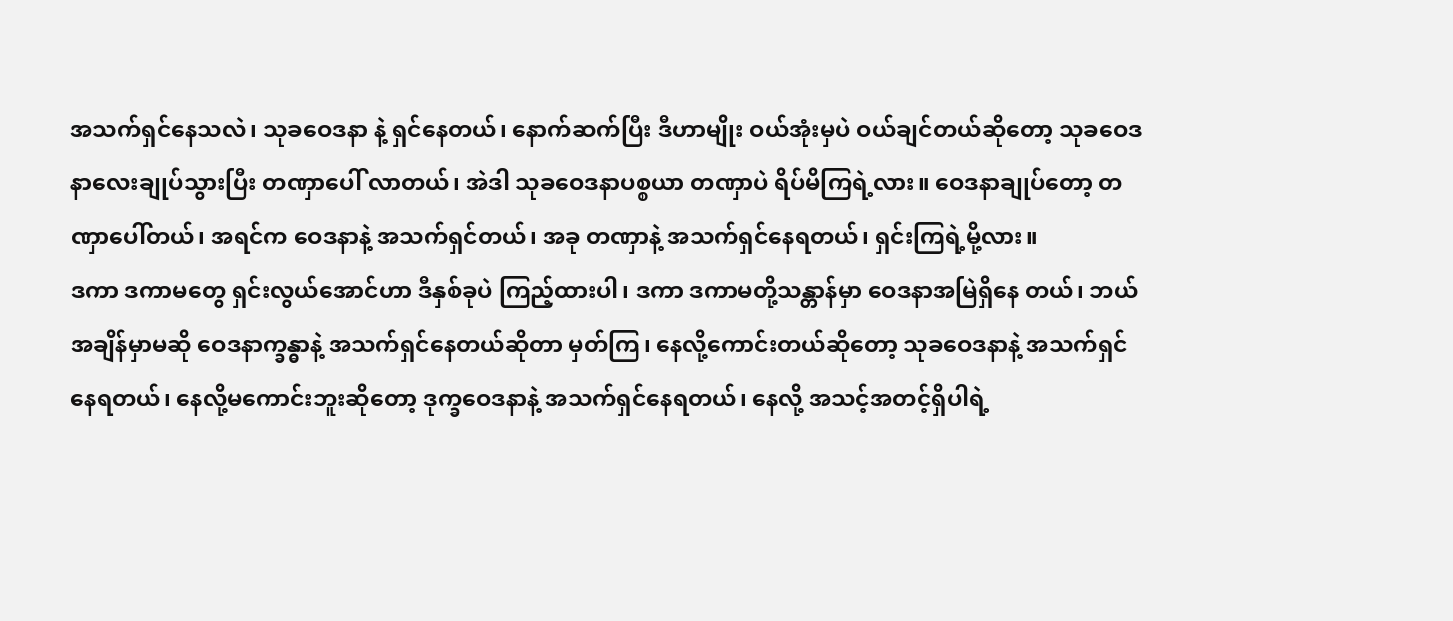အသက်ရှင်နေသလဲ၊ သုခဝေဒနာ နဲ့ ရှင်နေတယ်၊ နောက်ဆက်ပြီး ဒီဟာမျိုး ဝယ်အုံးမှပဲ ဝယ်ချင်တယ်ဆိုတော့ သုခဝေဒနာလေးချုပ်သွားပြီး တဏှာပေါ် လာတယ်၊ အဲဒါ သုခဝေဒနာပစ္စယာ တဏှာပဲ ရိပ်မိကြရဲ့လား။ ဝေဒနာချုပ်တော့ တဏှာပေါ်တယ်၊ အရင်က ဝေဒနာနဲ့ အသက်ရှင်တယ်၊ အခု တဏှာနဲ့ အသက်ရှင်နေရတယ်၊ ရှင်းကြရဲ့မို့လား။
ဒကာ ဒကာမတွေ ရှင်းလွယ်အောင်ဟာ ဒီနှစ်ခုပဲ ကြည့်ထားပါ၊ ဒကာ ဒကာမတို့သန္တာန်မှာ ဝေဒနာအမြဲရှိနေ တယ်၊ ဘယ်အချိန်မှာမဆို ဝေဒနာက္ခန္ဓာနဲ့ အသက်ရှင်နေတယ်ဆိုတာ မှတ်ကြ၊ နေလို့ကောင်းတယ်ဆိုတော့ သုခဝေဒနာနဲ့ အသက်ရှင်နေရတယ်၊ နေလို့မကောင်းဘူးဆိုတော့ ဒုက္ခဝေဒနာနဲ့ အသက်ရှင်နေရတယ်၊ နေလို့ အသင့်အတင့်ရှိပါရဲ့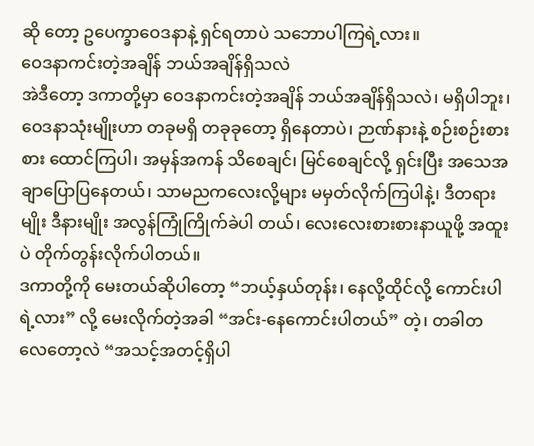ဆို တော့ ဥပေက္ခာဝေဒနာနဲ့ ရှင်ရတာပဲ သဘောပါကြရဲ့လား။
ဝေဒနာကင်းတဲ့အချိန် ဘယ်အချိန်ရှိသလဲ
အဲဒီတော့ ဒကာတို့မှာ ဝေဒနာကင်းတဲ့အချိန် ဘယ်အချိန်ရှိသလဲ၊ မရှိပါဘူး၊ ဝေဒနာသုံးမျိုးဟာ တခုမရှိ တခုခုတော့ ရှိနေတာပဲ၊ ဉာဏ်နားနဲ့ စဉ်းစဉ်းစားစား ထောင်ကြပါ၊ အမှန်အကန် သိစေချင်၊ မြင်စေချင်လို့ ရှင်းပြီး အသေအချာပြောပြနေတယ်၊ သာမညကလေးလို့များ မမှတ်လိုက်ကြပါနဲ့၊ ဒီတရားမျိုး ဒီနားမျိုး အလွန်ကြုံကြိုက်ခဲပါ တယ်၊ လေးလေးစားစားနာယူဖို့ အထူးပဲ တိုက်တွန်းလိုက်ပါတယ်။
ဒကာတို့ကို မေးတယ်ဆိုပါတော့ “ဘယ့်နှယ်တုန်း၊ နေလို့ထိုင်လို့ ကောင်းပါရဲ့လား” လို့ မေးလိုက်တဲ့အခါ “အင်း-နေကောင်းပါတယ်” တဲ့၊ တခါတလေတော့လဲ “အသင့်အတင့်ရှိပါ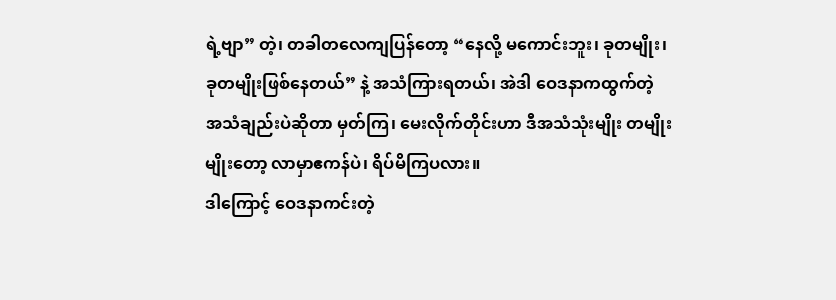ရဲ့ဗျာ” တဲ့၊ တခါတလေကျပြန်တော့ “နေလို့ မကောင်းဘူး၊ ခုတမျိုး၊ ခုတမျိုးဖြစ်နေတယ်” နဲ့ အသံကြားရတယ်၊ အဲဒါ ဝေဒနာကထွက်တဲ့ အသံချည်းပဲဆိုတာ မှတ်ကြ၊ မေးလိုက်တိုင်းဟာ ဒီအသံသုံးမျိုး တမျိုးမျိုးတော့ လာမှာဧကန်ပဲ၊ ရိပ်မိကြပလား။
ဒါကြောင့် ဝေဒနာကင်းတဲ့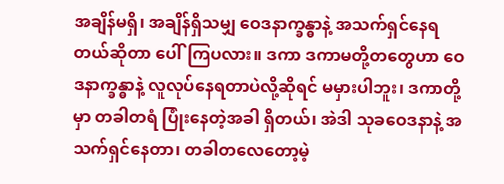အချိန်မရှိ၊ အချိန်ရှိသမျှ ဝေဒနာက္ခန္ဓာနဲ့ အသက်ရှင်နေရတယ်ဆိုတာ ပေါ်ကြပလား။ ဒကာ ဒကာမတို့တတွေဟာ ဝေဒနာက္ခန္ဓာနဲ့ လူလုပ်နေရတာပဲလို့ဆိုရင် မမှားပါဘူး၊ ဒကာတို့မှာ တခါတရံ ပြုံးနေတဲ့အခါ ရှိတယ်၊ အဲဒါ သုခဝေဒနာနဲ့ အသက်ရှင်နေတာ၊ တခါတလေတော့မဲ့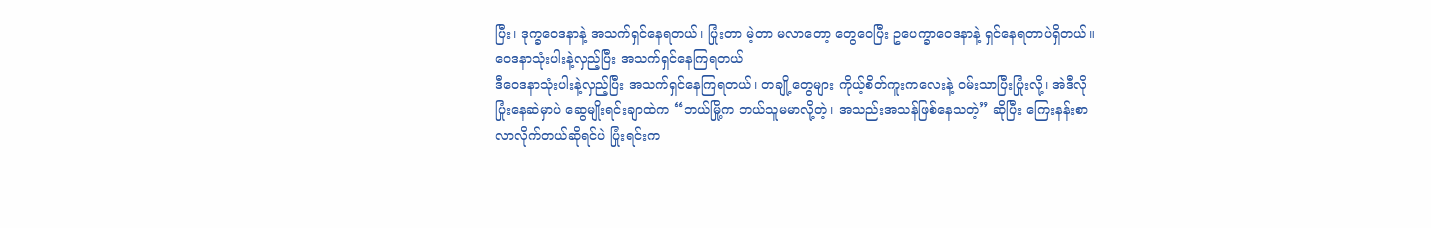ပြီး၊ ဒုက္ခဝေဒနာနဲ့ အသက်ရှင်နေရတယ်၊ ပြုံးတာ မဲ့တာ မလာတော့ တွေဝေပြီး ဥပေက္ခာဝေဒနာနဲ့ ရှင်နေရတာပဲရှိတယ်။
ဝေဒနာသုံးပါးနဲ့လှည့်ပြီး အသက်ရှင်နေကြရတယ်
ဒီဝေဒနာသုံးပါးနဲ့လှည့်ပြီး အသက်ရှင်နေကြရတယ်၊ တချို့တွေများ ကိုယ့်စိတ်ကူးကလေးနဲ့ ဝမ်းသာပြီးပြုံးလို့၊ အဲဒီလိုပြုံးနေဆဲမှာပဲ ဆွေမျိုးရင်းချာထဲက “ဘယ်မြို့က ဘယ်သူမမာလို့တဲ့၊ အသည်းအသန်ဖြစ်နေသတဲ့” ဆိုပြီး ကြေးနန်းစာ လာလိုက်တယ်ဆိုရင်ပဲ ပြုံးရင်းက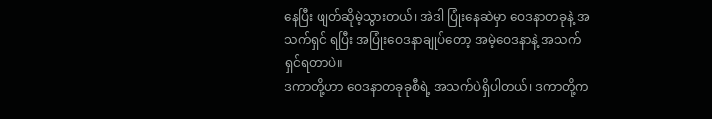နေပြီး ဖျတ်ဆိုမဲ့သွားတယ်၊ အဲဒါ ပြုံးနေဆဲမှာ ဝေဒနာတခုနဲ့ အသက်ရှင် ရပြီး အပြုံးဝေဒနာချုပ်တော့ အမဲ့ဝေဒနာနဲ့ အသက်ရှင်ရတာပဲ။
ဒကာတို့ဟာ ဝေဒနာတခုခုစီရဲ့ အသက်ပဲရှိပါတယ်၊ ဒကာတို့က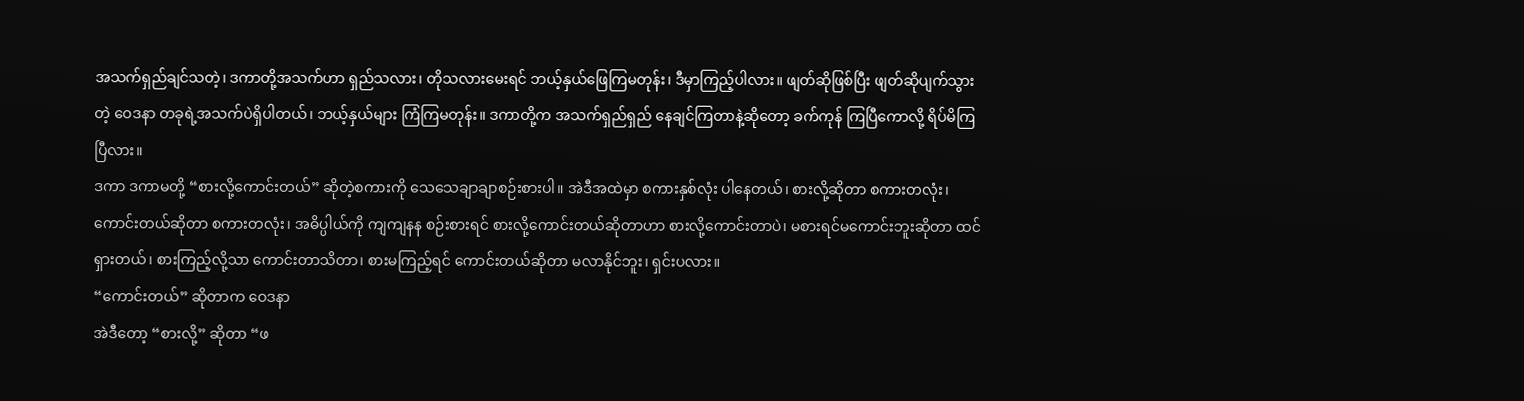အသက်ရှည်ချင်သတဲ့၊ ဒကာတို့အသက်ဟာ ရှည်သလား၊ တိုသလားမေးရင် ဘယ့်နှယ်ဖြေကြမတုန်း၊ ဒီမှာကြည့်ပါလား။ ဖျတ်ဆိုဖြစ်ပြီး ဖျတ်ဆိုပျက်သွားတဲ့ ဝေဒနာ တခုရဲ့အသက်ပဲရှိပါတယ်၊ ဘယ့်နှယ်များ ကြံကြမတုန်း။ ဒကာတို့က အသက်ရှည်ရှည် နေချင်ကြတာနဲ့ဆိုတော့ ခက်ကုန် ကြပြီကောလို့ ရိပ်မိကြပြီလား။
ဒကာ ဒကာမတို့ “စားလို့ကောင်းတယ်” ဆိုတဲ့စကားကို သေသေချာချာစဉ်းစားပါ။ အဲဒီအထဲမှာ စကားနှစ်လုံး ပါနေတယ်၊ စားလို့ဆိုတာ စကားတလုံး၊ ကောင်းတယ်ဆိုတာ စကားတလုံး၊ အဓိပ္ပါယ်ကို ကျကျနန စဉ်းစားရင် စားလို့ကောင်းတယ်ဆိုတာဟာ စားလို့ကောင်းတာပဲ၊ မစားရင်မကောင်းဘူးဆိုတာ ထင်ရှားတယ်၊ စားကြည့်လို့သာ ကောင်းတာသိတာ၊ စားမကြည့်ရင် ကောင်းတယ်ဆိုတာ မလာနိုင်ဘူး၊ ရှင်းပလား။
“ကောင်းတယ်” ဆိုတာက ဝေဒနာ
အဲဒီတော့ “စားလို့” ဆိုတာ “ဖ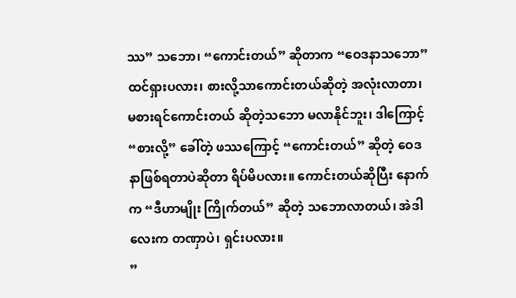ဿ” သဘော၊ “ကောင်းတယ်” ဆိုတာက “ဝေဒနာသဘော” ထင်ရှားပလား၊ စားလို့သာကောင်းတယ်ဆိုတဲ့ အလုံးလာတာ၊ မစားရင်ကောင်းတယ် ဆိုတဲ့သဘော မလာနိုင်ဘူး၊ ဒါကြောင့် “စားလို့” ခေါ်တဲ့ ဖဿကြောင့် “ကောင်းတယ်” ဆိုတဲ့ ဝေဒနာဖြစ်ရတာပဲဆိုတာ ရိပ်မိပလား။ ကောင်းတယ်ဆိုပြီး နောက်က “ဒီဟာမျိုး ကြိုက်တယ်” ဆိုတဲ့ သဘောလာတယ်၊ အဲဒါလေးက တဏှာပဲ၊ ရှင်းပလား။
”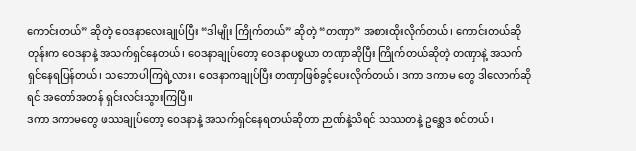ကောင်းတယ်” ဆိုတဲ့ ဝေဒနာလေးချုပ်ပြီး “ဒါမျိုး ကြိုက်တယ်” ဆိုတဲ့ “တဏှာ” အစားထိုးလိုက်တယ်၊ ကောင်းတယ်ဆိုတုန်းက ဝေဒနာနဲ့ အသက်ရှင်နေတယ်၊ ဝေဒနာချုပ်တော့ ဝေဒနာပစ္စယာ တဏှာဆိုပြီး ကြိုက်တယ်ဆိုတဲ့ တဏှာနဲ့ အသက်ရှင်နေရပြန်တယ်၊ သဘောပါကြရဲ့လား၊ ဝေဒနာကချုပ်ပြီး တဏှာဖြစ်ခွင့်ပေးလိုက်တယ်၊ ဒကာ ဒကာမ တွေ ဒါလောက်ဆိုရင် အတော်အတန် ရှင်းလင်းသွားကြပြီ။
ဒကာ ဒကာမတွေ ဖဿချုပ်တော့ ဝေဒနာနဲ့ အသက်ရှင်နေရတယ်ဆိုတာ ဉာဏ်နဲ့သိရင် သဿတနဲ့ ဥစ္ဆေဒ စင်တယ်၊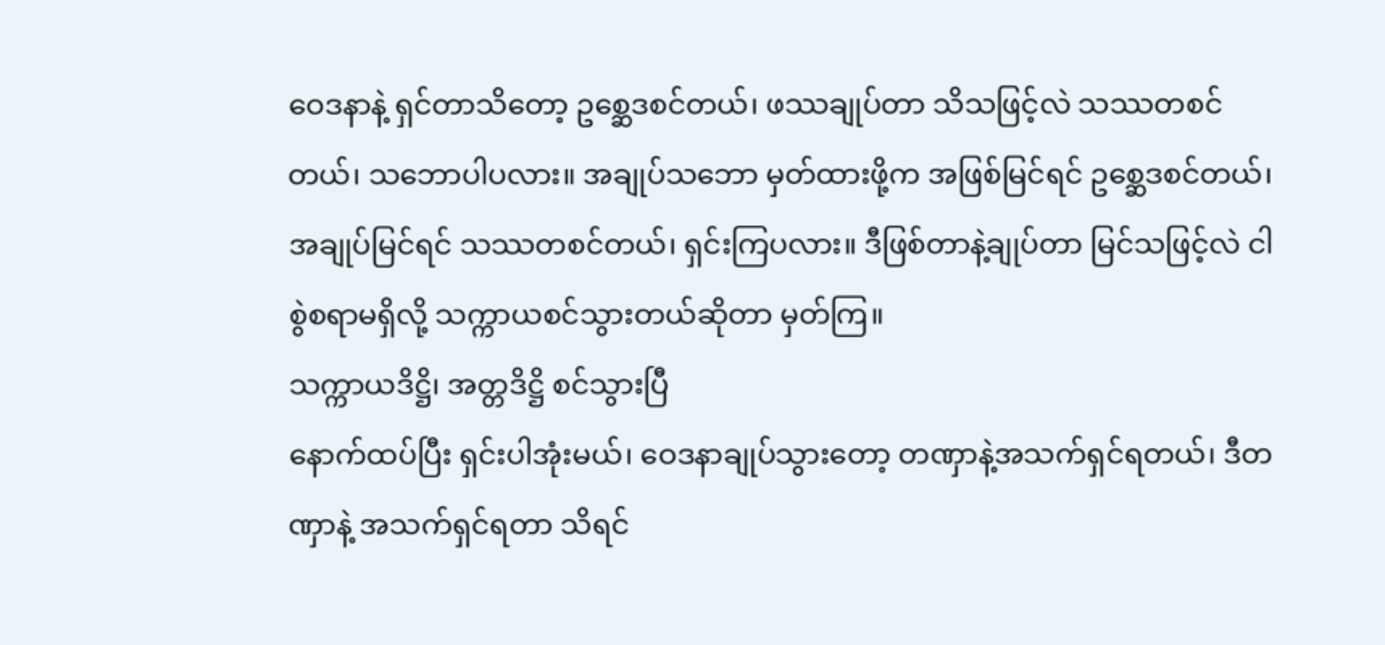ဝေဒနာနဲ့ ရှင်တာသိတော့ ဥစ္ဆေဒစင်တယ်၊ ဖဿချုပ်တာ သိသဖြင့်လဲ သဿတစင်တယ်၊ သဘောပါပလား။ အချုပ်သဘော မှတ်ထားဖို့က အဖြစ်မြင်ရင် ဥစ္ဆေဒစင်တယ်၊ အချုပ်မြင်ရင် သဿတစင်တယ်၊ ရှင်းကြပလား။ ဒီဖြစ်တာနဲ့ချုပ်တာ မြင်သဖြင့်လဲ ငါစွဲစရာမရှိလို့ သက္ကာယစင်သွားတယ်ဆိုတာ မှတ်ကြ။
သက္ကာယဒိဋ္ဌိ၊ အတ္တဒိဋ္ဌိ စင်သွားပြီ
နောက်ထပ်ပြီး ရှင်းပါအုံးမယ်၊ ဝေဒနာချုပ်သွားတော့ တဏှာနဲ့အသက်ရှင်ရတယ်၊ ဒီတဏှာနဲ့ အသက်ရှင်ရတာ သိရင်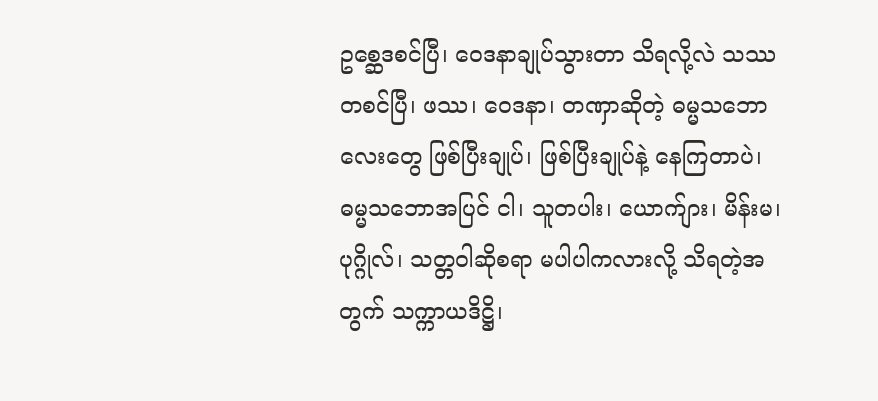ဥစ္ဆေဒစင်ပြီ၊ ဝေဒနာချုပ်သွားတာ သိရလို့လဲ သဿတစင်ပြီ၊ ဖဿ၊ ဝေဒနာ၊ တဏှာဆိုတဲ့ ဓမ္မသဘောလေးတွေ ဖြစ်ပြီးချုပ်၊ ဖြစ်ပြီးချုပ်နဲ့ နေကြတာပဲ၊ ဓမ္မသဘောအပြင် ငါ၊ သူတပါး၊ ယောက်ျား၊ မိန်းမ၊ ပုဂ္ဂိုလ်၊ သတ္တဝါဆိုစရာ မပါပါကလားလို့ သိရတဲ့အတွက် သက္ကာယဒိဋ္ဌိ၊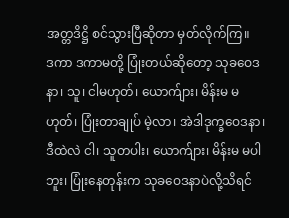အတ္တဒိဋ္ဌိ စင်သွားပြီဆိုတာ မှတ်လိုက်ကြ။
ဒကာ ဒကာမတို့ ပြုံးတယ်ဆိုတော့ သုခဝေဒနာ၊ သူ၊ ငါမဟုတ်၊ ယောက်ျား၊ မိန်းမ မဟုတ်၊ ပြုံးတာချုပ် မဲ့လာ၊ အဲဒါဒုက္ခဝေဒနာ၊ ဒီထဲလဲ ငါ၊ သူတပါး၊ ယောက်ျား၊ မိန်းမ မပါဘူး၊ ပြုံးနေတုန်းက သုခဝေဒနာပဲလို့သိရင်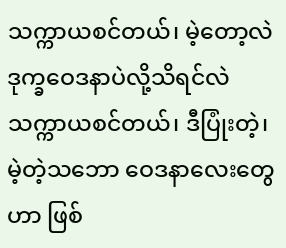သက္ကာယစင်တယ်၊ မဲ့တော့လဲ ဒုက္ခဝေဒနာပဲလို့သိရင်လဲ သက္ကာယစင်တယ်၊ ဒီပြုံးတဲ့၊ မဲ့တဲ့သဘော ဝေဒနာလေးတွေဟာ ဖြစ်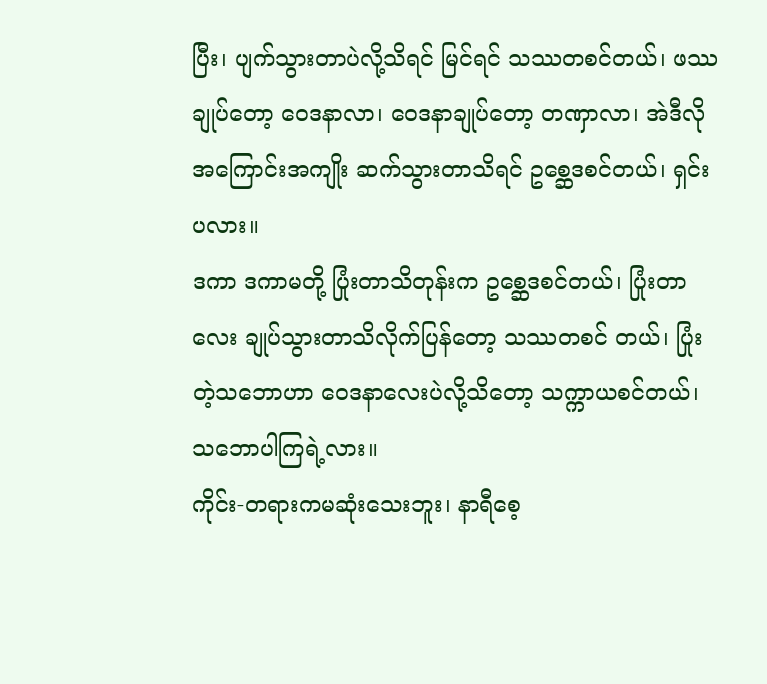ပြီး၊ ပျက်သွားတာပဲလို့သိရင် မြင်ရင် သဿတစင်တယ်၊ ဖဿချုပ်တော့ ဝေဒနာလာ၊ ဝေဒနာချုပ်တော့ တဏှာလာ၊ အဲဒီလို အကြောင်းအကျိုး ဆက်သွားတာသိရင် ဥစ္ဆေဒစင်တယ်၊ ရှင်းပလား။
ဒကာ ဒကာမတို့ ပြုံးတာသိတုန်းက ဥစ္ဆေဒစင်တယ်၊ ပြုံးတာလေး ချုပ်သွားတာသိလိုက်ပြန်တော့ သဿတစင် တယ်၊ ပြုံးတဲ့သဘောဟာ ဝေဒနာလေးပဲလို့သိတော့ သက္ကာယစင်တယ်၊ သဘောပါကြရဲ့လား။
ကိုင်း-တရားကမဆုံးသေးဘူး၊ နာရီစေ့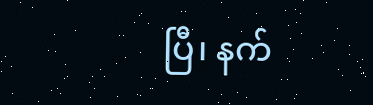ပြီ၊ နက်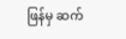ဖြန်မှ ဆက်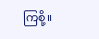ကြစို့။